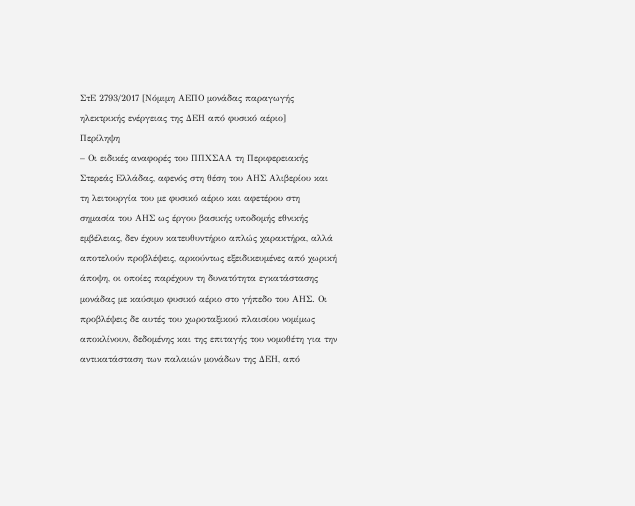ΣτΕ 2793/2017 [Νόμιμη ΑΕΠΟ μονάδας παραγωγής ηλεκτρικής ενέργειας της ΔΕΗ από φυσικό αέριο]
Περίληψη
– Οι ειδικές αναφορές του ΠΠΧΣΑΑ τη Περιφερειακής Στερεάς Ελλάδας, αφενός στη θέση του ΑΗΣ Αλιβερίου και τη λειτουργία του με φυσικό αέριο και αφετέρου στη σημασία του ΑΗΣ ως έργου βασικής υποδομής εθνικής εμβέλειας, δεν έχουν κατευθυντήριο απλώς χαρακτήρα, αλλά αποτελούν προβλέψεις, αρκούντως εξειδικευμένες από χωρική άποψη, οι οποίες παρέχουν τη δυνατότητα εγκατάστασης μονάδας με καύσιμο φυσικό αέριο στο γήπεδο του ΑΗΣ. Οι προβλέψεις δε αυτές του χωροταξικού πλαισίου νομίμως αποκλίνουν, δεδομένης και της επιταγής του νομοθέτη για την αντικατάσταση των παλαιών μονάδων της ΔΕΗ, από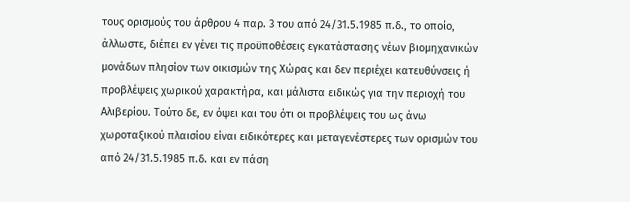τους ορισμούς του άρθρου 4 παρ. 3 του από 24/31.5.1985 π.δ., το οποίο, άλλωστε, διέπει εν γένει τις προϋποθέσεις εγκατάστασης νέων βιομηχανικών μονάδων πλησίον των οικισμών της Χώρας και δεν περιέχει κατευθύνσεις ή προβλέψεις χωρικού χαρακτήρα, και μάλιστα ειδικώς για την περιοχή του Αλιβερίου. Τούτο δε, εν όψει και του ότι οι προβλέψεις του ως άνω χωροταξικού πλαισίου είναι ειδικότερες και μεταγενέστερες των ορισμών του από 24/31.5.1985 π.δ. και εν πάση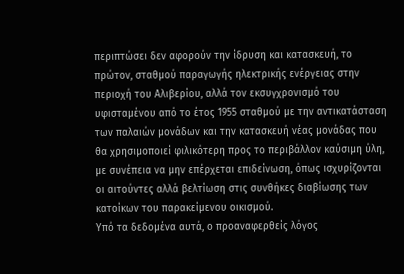περιπτώσει δεν αφορούν την ίδρυση και κατασκευή, το πρώτον, σταθμού παραγωγής ηλεκτρικής ενέργειας στην περιοχή του Αλιβερίου, αλλά τον εκσυγχρονισμό του υφισταμένου από το έτος 1955 σταθμού με την αντικατάσταση των παλαιών μονάδων και την κατασκευή νέας μονάδας που θα χρησιμοποιεί φιλικότερη προς το περιβάλλον καύσιμη ύλη, με συνέπεια να μην επέρχεται επιδείνωση, όπως ισχυρίζονται οι αιτούντες αλλά βελτίωση στις συνθήκες διαβίωσης των κατοίκων του παρακείμενου οικισμού.
Υπό τα δεδομένα αυτά, ο προαναφερθείς λόγος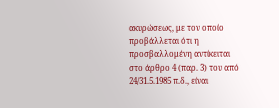ακυρώσεως, με τον οποίο προβάλλεται ότι η προσβαλλομένη αντίκειται στο άρθρο 4 (παρ. 3) του από 24/31.5.1985 π.δ., είναι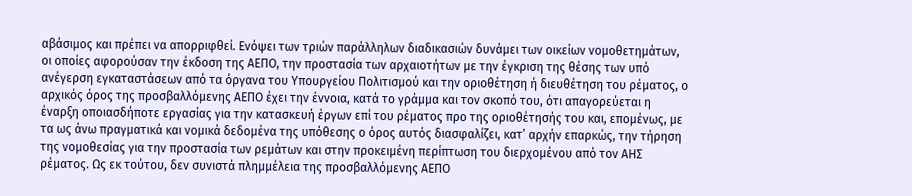αβάσιμος και πρέπει να απορριφθεί. Ενόψει των τριών παράλληλων διαδικασιών δυνάμει των οικείων νομοθετημάτων, οι οποίες αφορούσαν την έκδοση της ΑΕΠΟ, την προστασία των αρχαιοτήτων με την έγκριση της θέσης των υπό ανέγερση εγκαταστάσεων από τα όργανα του Υπουργείου Πολιτισμού και την οριοθέτηση ή διευθέτηση του ρέματος, ο αρχικός όρος της προσβαλλόμενης ΑΕΠΟ έχει την έννοια, κατά το γράμμα και τον σκοπό του, ότι απαγορεύεται η έναρξη οποιασδήποτε εργασίας για την κατασκευή έργων επί του ρέματος προ της οριοθέτησής του και, επομένως, με τα ως άνω πραγματικά και νομικά δεδομένα της υπόθεσης ο όρος αυτός διασφαλίζει, κατ’ αρχήν επαρκώς, την τήρηση της νομοθεσίας για την προστασία των ρεμάτων και στην προκειμένη περίπτωση του διερχομένου από τον ΑΗΣ ρέματος. Ως εκ τούτου, δεν συνιστά πλημμέλεια της προσβαλλόμενης ΑΕΠΟ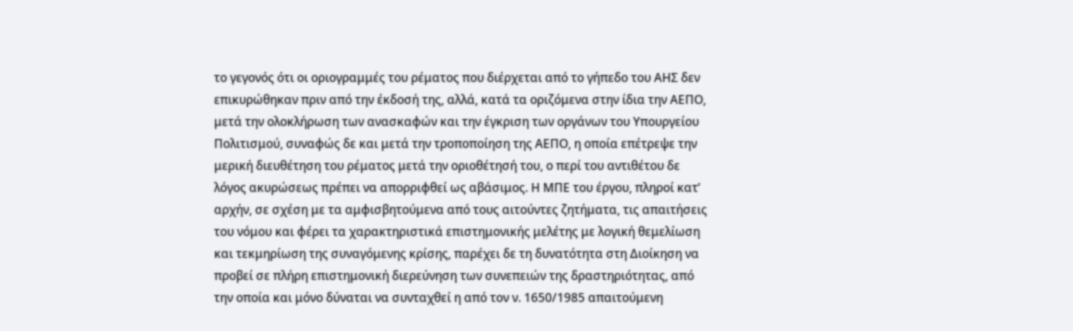το γεγονός ότι οι οριογραμμές του ρέματος που διέρχεται από το γήπεδο του ΑΗΣ δεν επικυρώθηκαν πριν από την έκδοσή της, αλλά, κατά τα οριζόμενα στην ίδια την ΑΕΠΟ, μετά την ολοκλήρωση των ανασκαφών και την έγκριση των οργάνων του Υπουργείου Πολιτισμού, συναφώς δε και μετά την τροποποίηση της ΑΕΠΟ, η οποία επέτρεψε την μερική διευθέτηση του ρέματος μετά την οριοθέτησή του, ο περί του αντιθέτου δε λόγος ακυρώσεως πρέπει να απορριφθεί ως αβάσιμος. Η ΜΠΕ του έργου, πληροί κατ’ αρχήν, σε σχέση με τα αμφισβητούμενα από τους αιτούντες ζητήματα, τις απαιτήσεις του νόμου και φέρει τα χαρακτηριστικά επιστημονικής μελέτης με λογική θεμελίωση και τεκμηρίωση της συναγόμενης κρίσης, παρέχει δε τη δυνατότητα στη Διοίκηση να προβεί σε πλήρη επιστημονική διερεύνηση των συνεπειών της δραστηριότητας, από την οποία και μόνο δύναται να συνταχθεί η από τον ν. 1650/1985 απαιτούμενη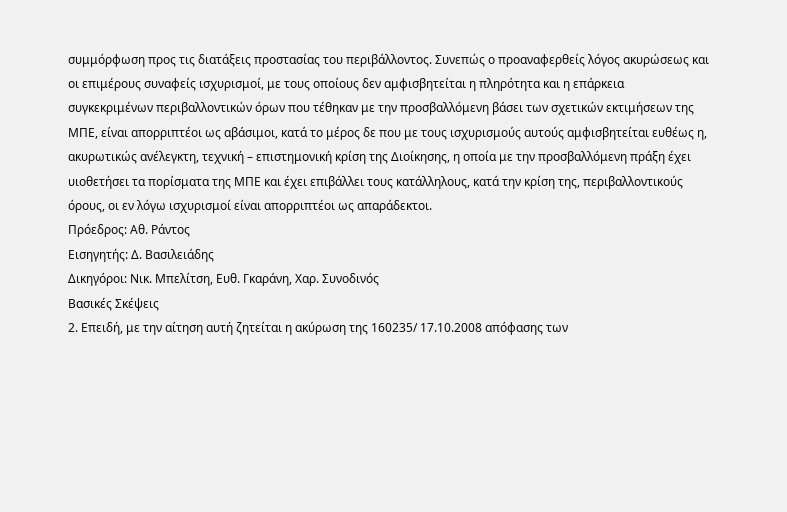συμμόρφωση προς τις διατάξεις προστασίας του περιβάλλοντος. Συνεπώς ο προαναφερθείς λόγος ακυρώσεως και οι επιμέρους συναφείς ισχυρισμοί, με τους οποίους δεν αμφισβητείται η πληρότητα και η επάρκεια συγκεκριμένων περιβαλλοντικών όρων που τέθηκαν με την προσβαλλόμενη βάσει των σχετικών εκτιμήσεων της ΜΠΕ, είναι απορριπτέοι ως αβάσιμοι, κατά το μέρος δε που με τους ισχυρισμούς αυτούς αμφισβητείται ευθέως η, ακυρωτικώς ανέλεγκτη, τεχνική – επιστημονική κρίση της Διοίκησης, η οποία με την προσβαλλόμενη πράξη έχει υιοθετήσει τα πορίσματα της ΜΠΕ και έχει επιβάλλει τους κατάλληλους, κατά την κρίση της, περιβαλλοντικούς όρους, οι εν λόγω ισχυρισμοί είναι απορριπτέοι ως απαράδεκτοι.
Πρόεδρος: Αθ. Ράντος
Εισηγητής: Δ. Βασιλειάδης
Δικηγόροι: Νικ. Μπελίτση, Ευθ. Γκαράνη, Χαρ. Συνοδινός
Βασικές Σκέψεις
2. Επειδή, με την αίτηση αυτή ζητείται η ακύρωση της 160235/ 17.10.2008 απόφασης των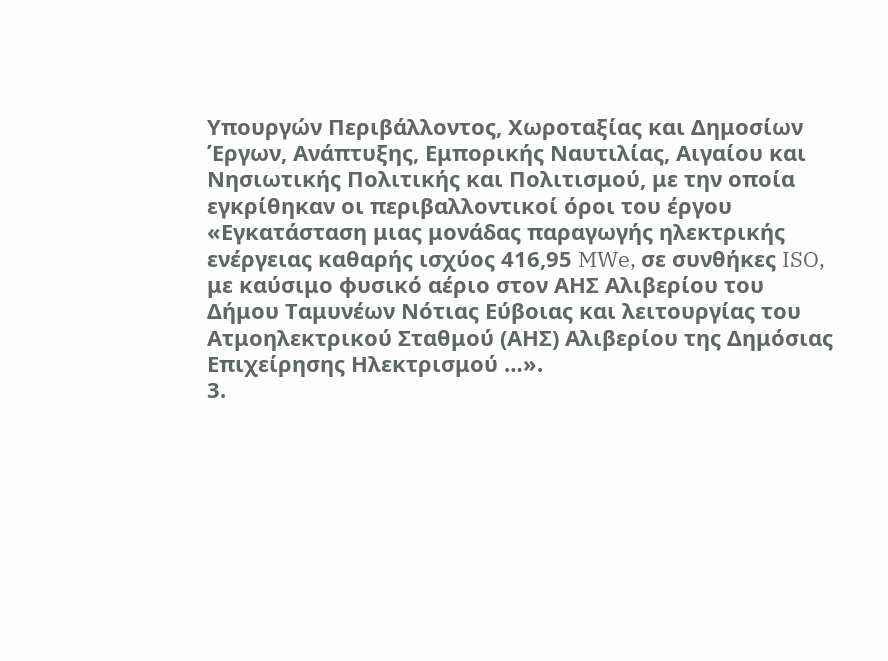Υπουργών Περιβάλλοντος, Χωροταξίας και Δημοσίων Έργων, Ανάπτυξης, Εμπορικής Ναυτιλίας, Αιγαίου και Νησιωτικής Πολιτικής και Πολιτισμού, με την οποία εγκρίθηκαν οι περιβαλλοντικοί όροι του έργου «Εγκατάσταση μιας μονάδας παραγωγής ηλεκτρικής ενέργειας καθαρής ισχύος 416,95 MWe, σε συνθήκες ISO, με καύσιμο φυσικό αέριο στον ΑΗΣ Αλιβερίου του Δήμου Ταμυνέων Νότιας Εύβοιας και λειτουργίας του Ατμοηλεκτρικού Σταθμού (ΑΗΣ) Αλιβερίου της Δημόσιας Επιχείρησης Ηλεκτρισμού …».
3.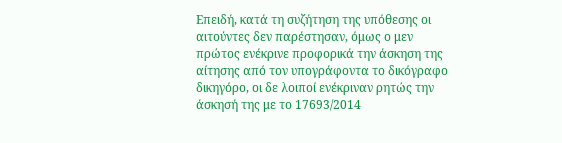Επειδή, κατά τη συζήτηση της υπόθεσης οι αιτούντες δεν παρέστησαν, όμως ο μεν πρώτος ενέκρινε προφορικά την άσκηση της αίτησης από τον υπογράφοντα το δικόγραφο δικηγόρο, οι δε λοιποί ενέκριναν ρητώς την άσκησή της με το 17693/2014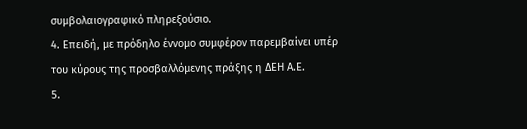συμβολαιογραφικό πληρεξούσιο.
4. Επειδή, με πρόδηλο έννομο συμφέρον παρεμβαίνει υπέρ του κύρους της προσβαλλόμενης πράξης η ΔΕΗ Α.Ε.
5.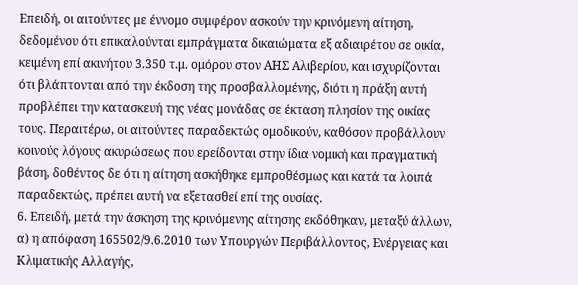Επειδή, οι αιτούντες με έννομο συμφέρον ασκούν την κρινόμενη αίτηση, δεδομένου ότι επικαλούνται εμπράγματα δικαιώματα εξ αδιαιρέτου σε οικία, κειμένη επί ακινήτου 3.350 τ.μ. ομόρου στον ΑΗΣ Αλιβερίου, και ισχυρίζονται ότι βλάπτονται από την έκδοση της προσβαλλομένης, διότι η πράξη αυτή προβλέπει την κατασκευή της νέας μονάδας σε έκταση πλησίον της οικίας τους. Περαιτέρω, οι αιτούντες παραδεκτώς ομοδικούν, καθόσον προβάλλουν κοινούς λόγους ακυρώσεως που ερείδονται στην ίδια νομική και πραγματική βάση, δοθέντος δε ότι η αίτηση ασκήθηκε εμπροθέσμως και κατά τα λοιπά παραδεκτώς, πρέπει αυτή να εξετασθεί επί της ουσίας.
6. Επειδή, μετά την άσκηση της κρινόμενης αίτησης εκδόθηκαν, μεταξύ άλλων, α) η απόφαση 165502/9.6.2010 των Υπουργών Περιβάλλοντος, Ενέργειας και Κλιματικής Αλλαγής,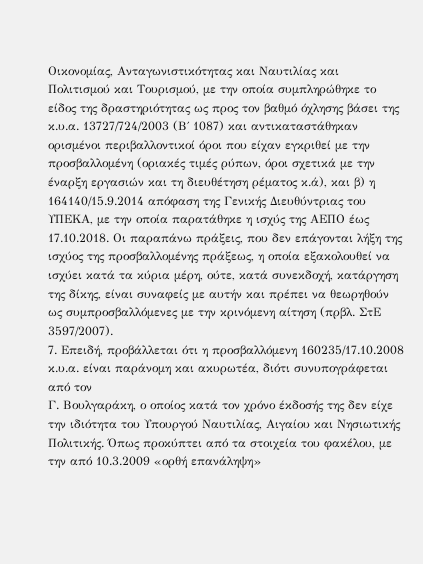Οικονομίας, Ανταγωνιστικότητας και Ναυτιλίας και Πολιτισμού και Τουρισμού, με την οποία συμπληρώθηκε το είδος της δραστηριότητας ως προς τον βαθμό όχλησης βάσει της κ.υ.α. 13727/724/2003 (Β΄ 1087) και αντικαταστάθηκαν ορισμένοι περιβαλλοντικοί όροι που είχαν εγκριθεί με την προσβαλλομένη (οριακές τιμές ρύπων, όροι σχετικά με την έναρξη εργασιών και τη διευθέτηση ρέματος κ.ά), και β) η 164140/15.9.2014 απόφαση της Γενικής Διευθύντριας του ΥΠΕΚΑ, με την οποία παρατάθηκε η ισχύς της ΑΕΠΟ έως 17.10.2018. Οι παραπάνω πράξεις, που δεν επάγονται λήξη της ισχύος της προσβαλλομένης πράξεως, η οποία εξακολουθεί να ισχύει κατά τα κύρια μέρη, ούτε, κατά συνεκδοχή, κατάργηση της δίκης, είναι συναφείς με αυτήν και πρέπει να θεωρηθούν ως συμπροσβαλλόμενες με την κρινόμενη αίτηση (πρβλ. ΣτΕ 3597/2007).
7. Επειδή, προβάλλεται ότι η προσβαλλόμενη 160235/17.10.2008 κ.υ.α. είναι παράνομη και ακυρωτέα, διότι συνυπογράφεται από τον
Γ. Βουλγαράκη, ο οποίος κατά τον χρόνο έκδοσής της δεν είχε την ιδιότητα του Υπουργού Ναυτιλίας, Αιγαίου και Νησιωτικής Πολιτικής. Όπως προκύπτει από τα στοιχεία του φακέλου, με την από 10.3.2009 «ορθή επανάληψη»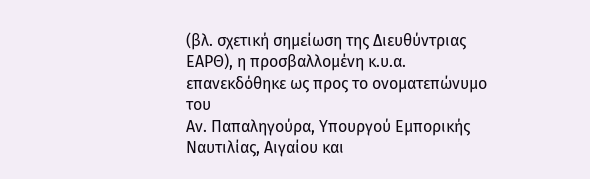(βλ. σχετική σημείωση της Διευθύντριας ΕΑΡΘ), η προσβαλλομένη κ.υ.α. επανεκδόθηκε ως προς το ονοματεπώνυμο του
Αν. Παπαληγούρα, Υπουργού Εμπορικής Ναυτιλίας, Αιγαίου και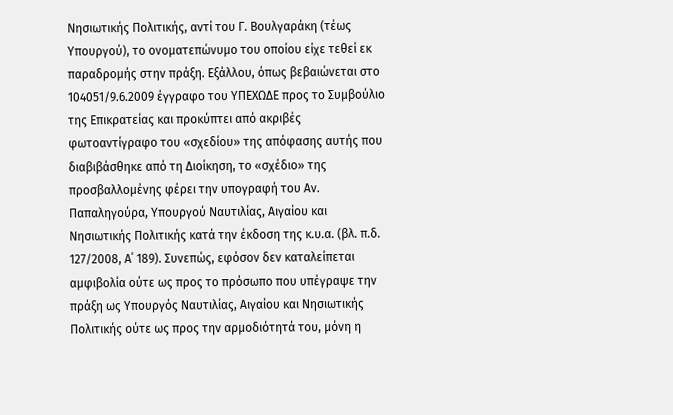Νησιωτικής Πολιτικής, αντί του Γ. Βουλγαράκη (τέως Υπουργού), το ονοματεπώνυμο του οποίου είχε τεθεί εκ παραδρομής στην πράξη. Εξάλλου, όπως βεβαιώνεται στο 104051/9.6.2009 έγγραφο του ΥΠΕΧΩΔΕ προς το Συμβούλιο της Επικρατείας και προκύπτει από ακριβές φωτοαντίγραφο του «σχεδίου» της απόφασης αυτής που διαβιβάσθηκε από τη Διοίκηση, το «σχέδιο» της προσβαλλομένης φέρει την υπογραφή του Αν. Παπαληγούρα, Υπουργού Ναυτιλίας, Αιγαίου και Νησιωτικής Πολιτικής κατά την έκδοση της κ.υ.α. (βλ. π.δ. 127/2008, Α΄ 189). Συνεπώς, εφόσον δεν καταλείπεται αμφιβολία ούτε ως προς το πρόσωπο που υπέγραψε την πράξη ως Υπουργός Ναυτιλίας, Αιγαίου και Νησιωτικής Πολιτικής ούτε ως προς την αρμοδιότητά του, μόνη η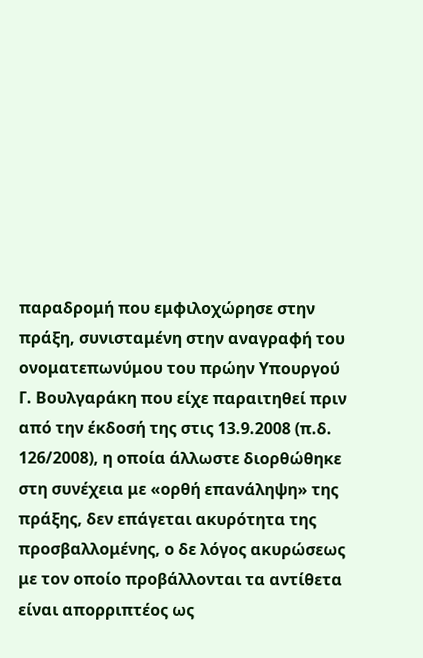παραδρομή που εμφιλοχώρησε στην πράξη, συνισταμένη στην αναγραφή του ονοματεπωνύμου του πρώην Υπουργού Γ. Βουλγαράκη που είχε παραιτηθεί πριν από την έκδοσή της στις 13.9.2008 (π.δ. 126/2008), η οποία άλλωστε διορθώθηκε στη συνέχεια με «ορθή επανάληψη» της πράξης, δεν επάγεται ακυρότητα της προσβαλλομένης, ο δε λόγος ακυρώσεως με τον οποίο προβάλλονται τα αντίθετα είναι απορριπτέος ως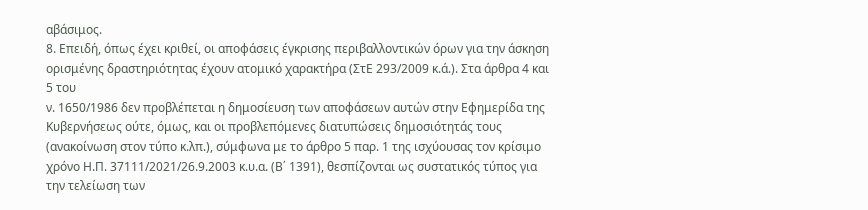αβάσιμος.
8. Επειδή, όπως έχει κριθεί, οι αποφάσεις έγκρισης περιβαλλοντικών όρων για την άσκηση ορισμένης δραστηριότητας έχουν ατομικό χαρακτήρα (ΣτΕ 293/2009 κ.ά.). Στα άρθρα 4 και 5 του
ν. 1650/1986 δεν προβλέπεται η δημοσίευση των αποφάσεων αυτών στην Εφημερίδα της Κυβερνήσεως ούτε, όμως, και οι προβλεπόμενες διατυπώσεις δημοσιότητάς τους (ανακοίνωση στον τύπο κ.λπ.), σύμφωνα με το άρθρο 5 παρ. 1 της ισχύουσας τον κρίσιμο χρόνο Η.Π. 37111/2021/26.9.2003 κ.υ.α. (Β΄ 1391), θεσπίζονται ως συστατικός τύπος για την τελείωση των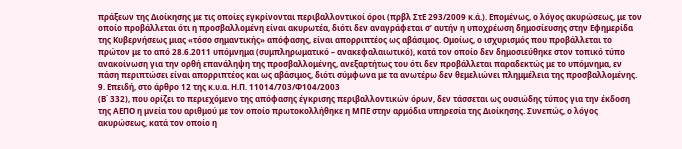πράξεων της Διοίκησης με τις οποίες εγκρίνονται περιβαλλοντικοί όροι (πρβλ ΣτΕ 293/2009 κ.ά.). Επομένως, ο λόγος ακυρώσεως, με τον οποίο προβάλλεται ότι η προσβαλλομένη είναι ακυρωτέα, διότι δεν αναγράφεται σ’ αυτήν η υποχρέωση δημοσίευσης στην Εφημερίδα της Κυβερνήσεως μιας «τόσο σημαντικής» απόφασης, είναι απορριπτέος ως αβάσιμος. Ομοίως, ο ισχυρισμός που προβάλλεται το πρώτον με το από 28.6.2011 υπόμνημα (συμπληρωματικό – ανακεφαλαιωτικό), κατά τον οποίο δεν δημοσιεύθηκε στον τοπικό τύπο ανακοίνωση για την ορθή επανάληψη της προσβαλλομένης, ανεξαρτήτως του ότι δεν προβάλλεται παραδεκτώς με το υπόμνημα, εν πάση περιπτώσει είναι απορριπτέος και ως αβάσιμος, διότι σύμφωνα με τα ανωτέρω δεν θεμελιώνει πλημμέλεια της προσβαλλομένης.
9. Επειδή, στο άρθρο 12 της κ.υ.α. Η.Π. 11014/703/Φ104/2003
(Β΄ 332), που ορίζει το περιεχόμενο της απόφασης έγκρισης περιβαλλοντικών όρων, δεν τάσσεται ως ουσιώδης τύπος για την έκδοση της ΑΕΠΟ η μνεία του αριθμού με τον οποίο πρωτοκολλήθηκε η ΜΠΕ στην αρμόδια υπηρεσία της Διοίκησης. Συνεπώς, ο λόγος ακυρώσεως, κατά τον οποίο η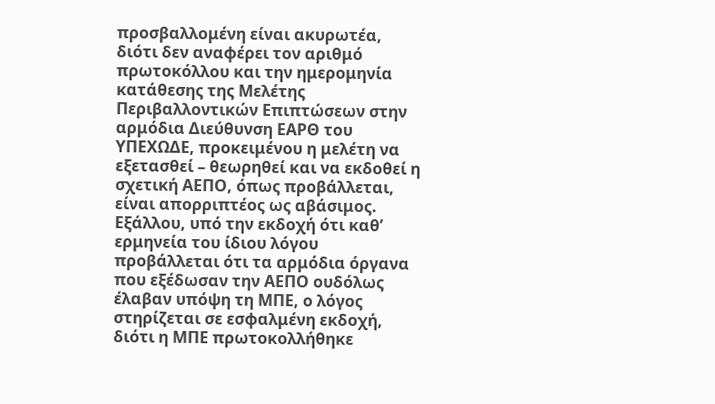προσβαλλομένη είναι ακυρωτέα, διότι δεν αναφέρει τον αριθμό πρωτοκόλλου και την ημερομηνία κατάθεσης της Μελέτης Περιβαλλοντικών Επιπτώσεων στην αρμόδια Διεύθυνση ΕΑΡΘ του ΥΠΕΧΩΔΕ, προκειμένου η μελέτη να εξετασθεί – θεωρηθεί και να εκδοθεί η σχετική ΑΕΠΟ, όπως προβάλλεται, είναι απορριπτέος ως αβάσιμος. Εξάλλου, υπό την εκδοχή ότι καθ’ ερμηνεία του ίδιου λόγου προβάλλεται ότι τα αρμόδια όργανα που εξέδωσαν την ΑΕΠΟ ουδόλως έλαβαν υπόψη τη ΜΠΕ, ο λόγος στηρίζεται σε εσφαλμένη εκδοχή, διότι η ΜΠΕ πρωτοκολλήθηκε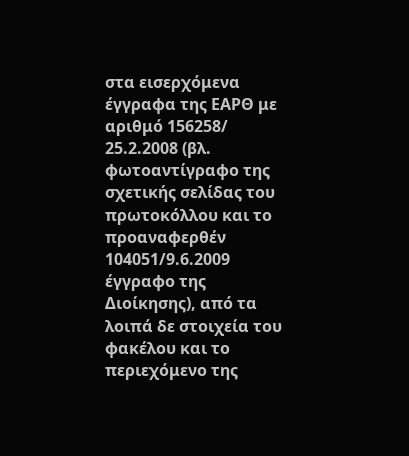στα εισερχόμενα έγγραφα της ΕΑΡΘ με αριθμό 156258/ 25.2.2008 (βλ. φωτοαντίγραφο της σχετικής σελίδας του πρωτοκόλλου και το προαναφερθέν 104051/9.6.2009 έγγραφο της Διοίκησης), από τα λοιπά δε στοιχεία του φακέλου και το περιεχόμενο της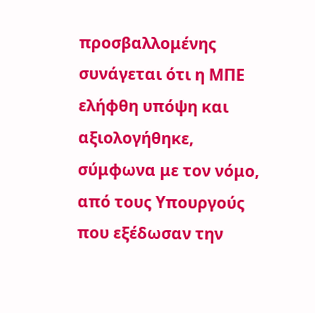προσβαλλομένης συνάγεται ότι η ΜΠΕ ελήφθη υπόψη και αξιολογήθηκε, σύμφωνα με τον νόμο, από τους Υπουργούς που εξέδωσαν την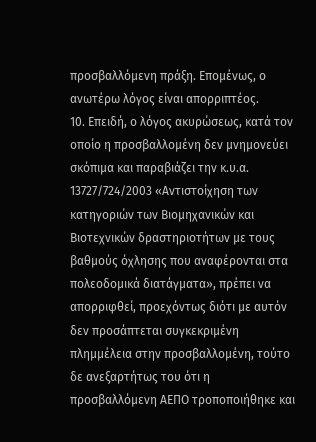προσβαλλόμενη πράξη. Επομένως, ο ανωτέρω λόγος είναι απορριπτέος.
10. Επειδή, ο λόγος ακυρώσεως, κατά τον οποίο η προσβαλλομένη δεν μνημονεύει σκόπιμα και παραβιάζει την κ.υ.α. 13727/724/2003 «Αντιστοίχηση των κατηγοριών των Βιομηχανικών και Βιοτεχνικών δραστηριοτήτων με τους βαθμούς όχλησης που αναφέρονται στα πολεοδομικά διατάγματα», πρέπει να απορριφθεί, προεχόντως διότι με αυτόν δεν προσάπτεται συγκεκριμένη πλημμέλεια στην προσβαλλομένη, τούτο δε ανεξαρτήτως του ότι η προσβαλλόμενη ΑΕΠΟ τροποποιήθηκε και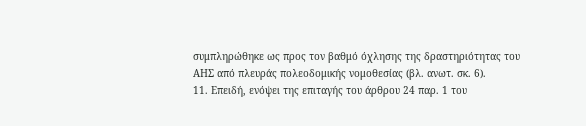συμπληρώθηκε ως προς τον βαθμό όχλησης της δραστηριότητας του ΑΗΣ από πλευράς πολεοδομικής νομοθεσίας (βλ. ανωτ. σκ. 6).
11. Επειδή, ενόψει της επιταγής του άρθρου 24 παρ. 1 του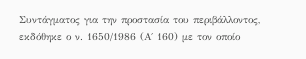Συντάγματος για την προστασία του περιβάλλοντος, εκδόθηκε ο ν. 1650/1986 (Α΄ 160) με τον οποίο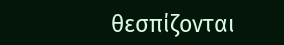θεσπίζονται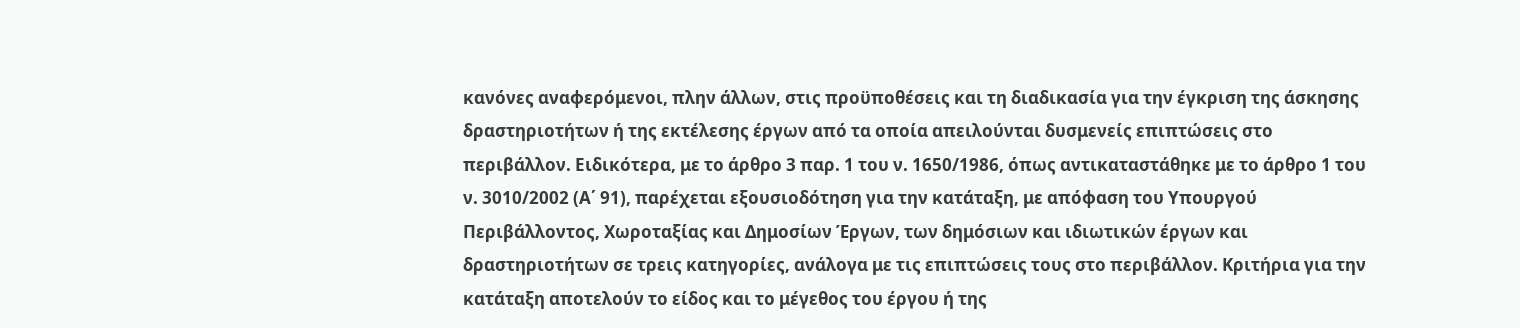κανόνες αναφερόμενοι, πλην άλλων, στις προϋποθέσεις και τη διαδικασία για την έγκριση της άσκησης δραστηριοτήτων ή της εκτέλεσης έργων από τα οποία απειλούνται δυσμενείς επιπτώσεις στο περιβάλλον. Ειδικότερα, με το άρθρο 3 παρ. 1 του ν. 1650/1986, όπως αντικαταστάθηκε με το άρθρο 1 του ν. 3010/2002 (Α΄ 91), παρέχεται εξουσιοδότηση για την κατάταξη, με απόφαση του Υπουργού Περιβάλλοντος, Χωροταξίας και Δημοσίων Έργων, των δημόσιων και ιδιωτικών έργων και δραστηριοτήτων σε τρεις κατηγορίες, ανάλογα με τις επιπτώσεις τους στο περιβάλλον. Κριτήρια για την κατάταξη αποτελούν το είδος και το μέγεθος του έργου ή της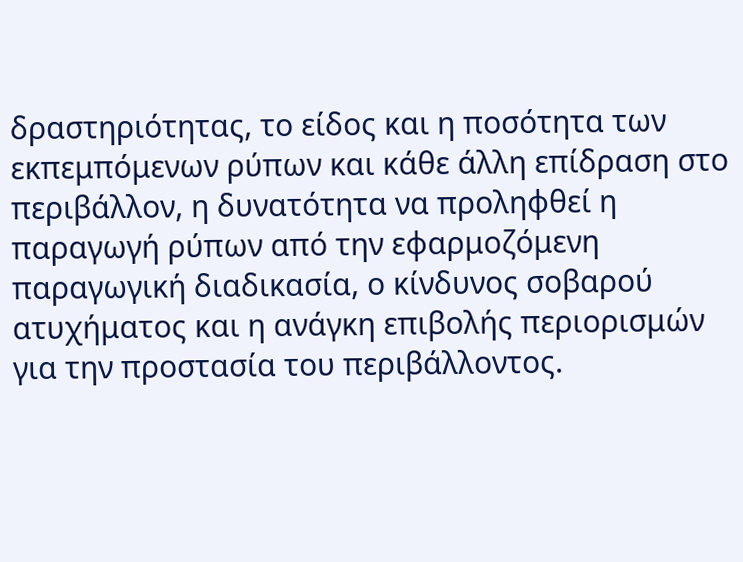δραστηριότητας, το είδος και η ποσότητα των εκπεμπόμενων ρύπων και κάθε άλλη επίδραση στο περιβάλλον, η δυνατότητα να προληφθεί η παραγωγή ρύπων από την εφαρμοζόμενη παραγωγική διαδικασία, ο κίνδυνος σοβαρού ατυχήματος και η ανάγκη επιβολής περιορισμών για την προστασία του περιβάλλοντος.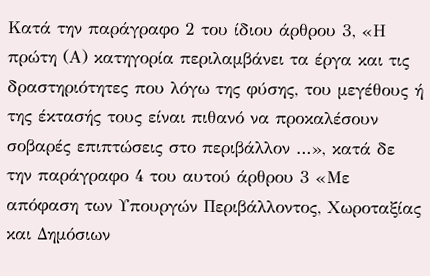Κατά την παράγραφο 2 του ίδιου άρθρου 3, «Η πρώτη (Α) κατηγορία περιλαμβάνει τα έργα και τις δραστηριότητες που λόγω της φύσης, του μεγέθους ή της έκτασής τους είναι πιθανό να προκαλέσουν σοβαρές επιπτώσεις στο περιβάλλον …», κατά δε την παράγραφο 4 του αυτού άρθρου 3 «Με απόφαση των Υπουργών Περιβάλλοντος, Χωροταξίας και Δημόσιων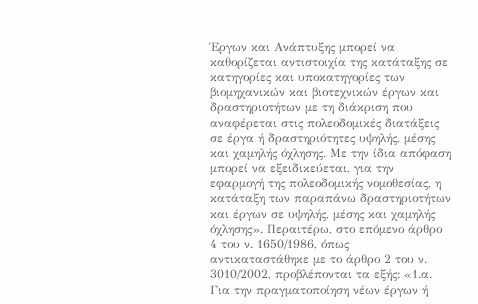Έργων και Ανάπτυξης μπορεί να καθορίζεται αντιστοιχία της κατάταξης σε κατηγορίες και υποκατηγορίες των βιομηχανικών και βιοτεχνικών έργων και δραστηριοτήτων με τη διάκριση που αναφέρεται στις πολεοδομικές διατάξεις σε έργα ή δραστηριότητες υψηλής, μέσης και χαμηλής όχλησης. Με την ίδια απόφαση μπορεί να εξειδικεύεται, για την εφαρμογή της πολεοδομικής νομοθεσίας, η κατάταξη των παραπάνω δραστηριοτήτων και έργων σε υψηλής, μέσης και χαμηλής όχλησης». Περαιτέρω, στο επόμενο άρθρο 4 του ν. 1650/1986, όπως αντικαταστάθηκε με το άρθρο 2 του ν. 3010/2002, προβλέπονται τα εξής: «1.α. Για την πραγματοποίηση νέων έργων ή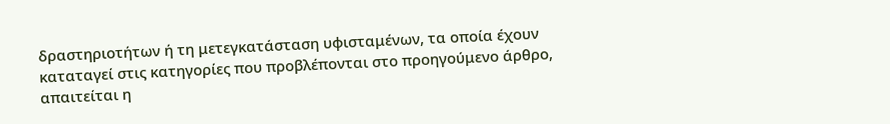δραστηριοτήτων ή τη μετεγκατάσταση υφισταμένων, τα οποία έχουν καταταγεί στις κατηγορίες που προβλέπονται στο προηγούμενο άρθρο, απαιτείται η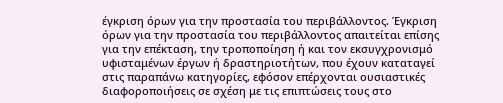έγκριση όρων για την προστασία του περιβάλλοντος. Έγκριση όρων για την προστασία του περιβάλλοντος απαιτείται επίσης για την επέκταση, την τροποποίηση ή και τον εκσυγχρονισμό υφισταμένων έργων ή δραστηριοτήτων, που έχουν καταταγεί στις παραπάνω κατηγορίες, εφόσον επέρχονται ουσιαστικές διαφοροποιήσεις σε σχέση με τις επιπτώσεις τους στο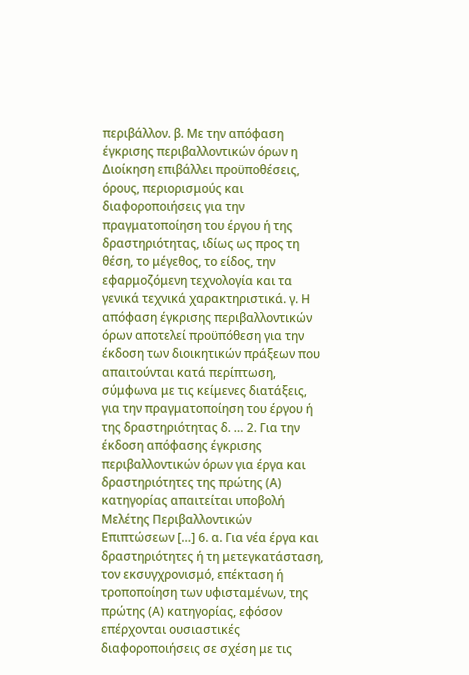περιβάλλον. β. Με την απόφαση έγκρισης περιβαλλοντικών όρων η Διοίκηση επιβάλλει προϋποθέσεις, όρους, περιορισμούς και διαφοροποιήσεις για την πραγματοποίηση του έργου ή της δραστηριότητας, ιδίως ως προς τη θέση, το μέγεθος, το είδος, την εφαρμοζόμενη τεχνολογία και τα γενικά τεχνικά χαρακτηριστικά. γ. Η απόφαση έγκρισης περιβαλλοντικών όρων αποτελεί προϋπόθεση για την έκδοση των διοικητικών πράξεων που απαιτούνται κατά περίπτωση, σύμφωνα με τις κείμενες διατάξεις, για την πραγματοποίηση του έργου ή της δραστηριότητας δ. … 2. Για την έκδοση απόφασης έγκρισης περιβαλλοντικών όρων για έργα και δραστηριότητες της πρώτης (Α) κατηγορίας απαιτείται υποβολή Μελέτης Περιβαλλοντικών Επιπτώσεων […] 6. α. Για νέα έργα και δραστηριότητες ή τη μετεγκατάσταση, τον εκσυγχρονισμό, επέκταση ή τροποποίηση των υφισταμένων, της πρώτης (Α) κατηγορίας, εφόσον επέρχονται ουσιαστικές διαφοροποιήσεις σε σχέση με τις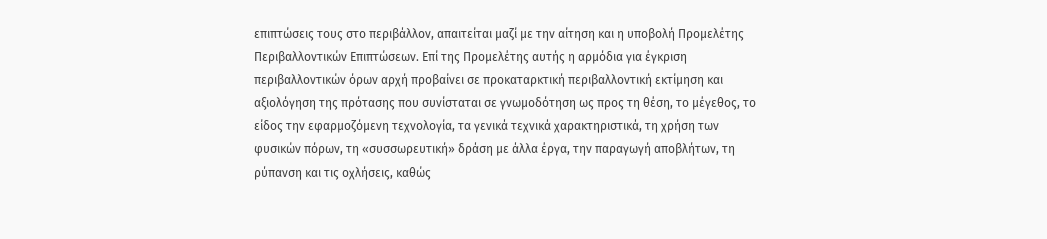επιπτώσεις τους στο περιβάλλον, απαιτείται μαζί με την αίτηση και η υποβολή Προμελέτης Περιβαλλοντικών Επιπτώσεων. Επί της Προμελέτης αυτής η αρμόδια για έγκριση περιβαλλοντικών όρων αρχή προβαίνει σε προκαταρκτική περιβαλλοντική εκτίμηση και αξιολόγηση της πρότασης που συνίσταται σε γνωμοδότηση ως προς τη θέση, το μέγεθος, το είδος την εφαρμοζόμενη τεχνολογία, τα γενικά τεχνικά χαρακτηριστικά, τη χρήση των φυσικών πόρων, τη «συσσωρευτική» δράση με άλλα έργα, την παραγωγή αποβλήτων, τη ρύπανση και τις οχλήσεις, καθώς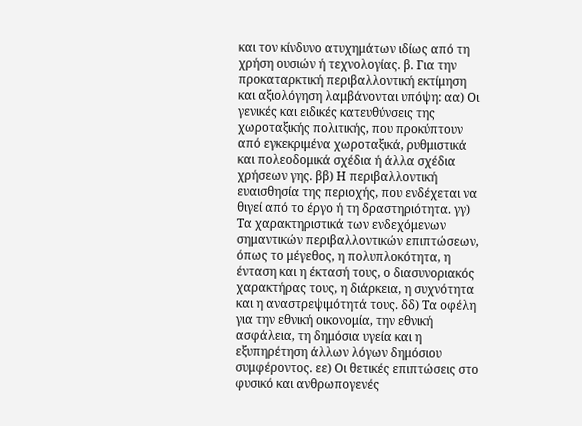και τον κίνδυνο ατυχημάτων ιδίως από τη χρήση ουσιών ή τεχνολογίας. β. Για την προκαταρκτική περιβαλλοντική εκτίμηση και αξιολόγηση λαμβάνονται υπόψη: αα) Οι γενικές και ειδικές κατευθύνσεις της χωροταξικής πολιτικής, που προκύπτουν από εγκεκριμένα χωροταξικά, ρυθμιστικά και πολεοδομικά σχέδια ή άλλα σχέδια χρήσεων γης. ββ) Η περιβαλλοντική ευαισθησία της περιοχής, που ενδέχεται να θιγεί από το έργο ή τη δραστηριότητα. γγ) Τα χαρακτηριστικά των ενδεχόμενων σημαντικών περιβαλλοντικών επιπτώσεων, όπως το μέγεθος, η πολυπλοκότητα, η ένταση και η έκτασή τους, ο διασυνοριακός χαρακτήρας τους, η διάρκεια, η συχνότητα και η αναστρεψιμότητά τους. δδ) Τα οφέλη για την εθνική οικονομία, την εθνική ασφάλεια, τη δημόσια υγεία και η εξυπηρέτηση άλλων λόγων δημόσιου συμφέροντος. εε) Οι θετικές επιπτώσεις στο φυσικό και ανθρωπογενές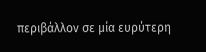περιβάλλον σε μία ευρύτερη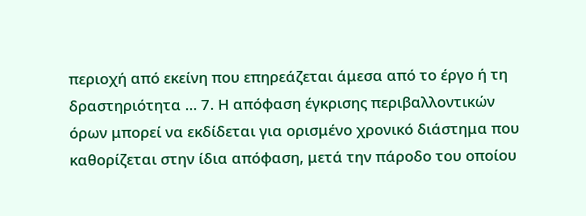περιοχή από εκείνη που επηρεάζεται άμεσα από το έργο ή τη δραστηριότητα … 7. Η απόφαση έγκρισης περιβαλλοντικών όρων μπορεί να εκδίδεται για ορισμένο χρονικό διάστημα που καθορίζεται στην ίδια απόφαση, μετά την πάροδο του οποίου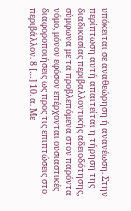υπόκειται σε αναθεώρηση ή ανανέωση. Στην περίπτωση αυτή απαιτείται η τήρηση της διαδικασίας περιβαλλοντικής αδειοδότησης, σύμφωνα με τα προβλεπόμενα στον παρόντα νόμο, μόνον εφόσον επέρχονται ουσιαστικές διαφοροποιήσεις ως προς τις επιπτώσεις στο περιβάλλον. 8 […] 10. α. Με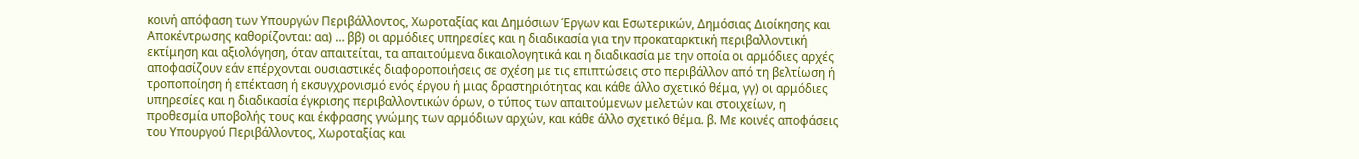κοινή απόφαση των Υπουργών Περιβάλλοντος, Χωροταξίας και Δημόσιων Έργων και Εσωτερικών, Δημόσιας Διοίκησης και Αποκέντρωσης καθορίζονται: αα) … ββ) οι αρμόδιες υπηρεσίες και η διαδικασία για την προκαταρκτική περιβαλλοντική εκτίμηση και αξιολόγηση, όταν απαιτείται, τα απαιτούμενα δικαιολογητικά και η διαδικασία με την οποία οι αρμόδιες αρχές αποφασίζουν εάν επέρχονται ουσιαστικές διαφοροποιήσεις σε σχέση με τις επιπτώσεις στο περιβάλλον από τη βελτίωση ή τροποποίηση ή επέκταση ή εκσυγχρονισμό ενός έργου ή μιας δραστηριότητας και κάθε άλλο σχετικό θέμα, γγ) οι αρμόδιες υπηρεσίες και η διαδικασία έγκρισης περιβαλλοντικών όρων, ο τύπος των απαιτούμενων μελετών και στοιχείων, η προθεσμία υποβολής τους και έκφρασης γνώμης των αρμόδιων αρχών, και κάθε άλλο σχετικό θέμα. β. Με κοινές αποφάσεις του Υπουργού Περιβάλλοντος, Χωροταξίας και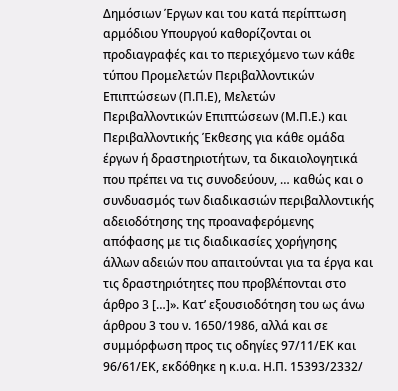Δημόσιων Έργων και του κατά περίπτωση αρμόδιου Υπουργού καθορίζονται οι προδιαγραφές και το περιεχόμενο των κάθε τύπου Προμελετών Περιβαλλοντικών Επιπτώσεων (Π.Π.Ε), Μελετών Περιβαλλοντικών Επιπτώσεων (Μ.Π.Ε.) και Περιβαλλοντικής Έκθεσης για κάθε ομάδα έργων ή δραστηριοτήτων, τα δικαιολογητικά που πρέπει να τις συνοδεύουν, … καθώς και ο συνδυασμός των διαδικασιών περιβαλλοντικής αδειοδότησης της προαναφερόμενης απόφασης με τις διαδικασίες χορήγησης άλλων αδειών που απαιτούνται για τα έργα και τις δραστηριότητες που προβλέπονται στο άρθρο 3 […]». Κατ’ εξουσιοδότηση του ως άνω άρθρου 3 του ν. 1650/1986, αλλά και σε συμμόρφωση προς τις οδηγίες 97/11/ΕΚ και 96/61/ΕΚ, εκδόθηκε η κ.υ.α. Η.Π. 15393/2332/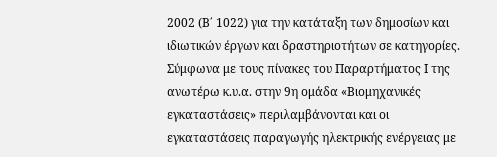2002 (Β΄ 1022) για την κατάταξη των δημοσίων και ιδιωτικών έργων και δραστηριοτήτων σε κατηγορίες. Σύμφωνα με τους πίνακες του Παραρτήματος Ι της ανωτέρω κ.υ.α. στην 9η ομάδα «Βιομηχανικές εγκαταστάσεις» περιλαμβάνονται και οι εγκαταστάσεις παραγωγής ηλεκτρικής ενέργειας με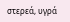στερεά, υγρά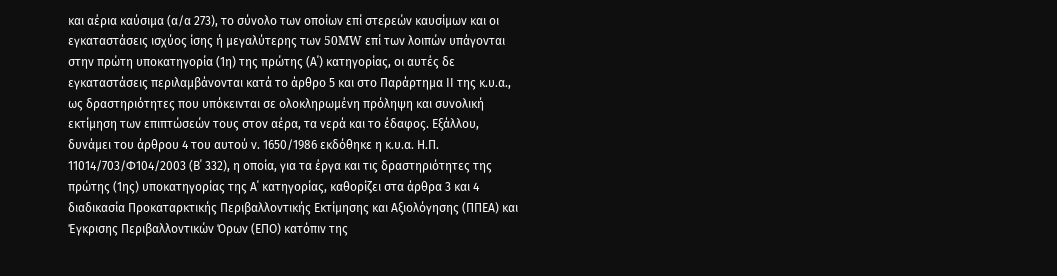και αέρια καύσιμα (α/α 273), το σύνολο των οποίων επί στερεών καυσίμων και οι εγκαταστάσεις ισχύος ίσης ή μεγαλύτερης των 50MW επί των λοιπών υπάγονται στην πρώτη υποκατηγορία (1η) της πρώτης (Α΄) κατηγορίας, οι αυτές δε εγκαταστάσεις περιλαμβάνονται κατά το άρθρο 5 και στο Παράρτημα ΙΙ της κ.υ.α., ως δραστηριότητες που υπόκεινται σε ολοκληρωμένη πρόληψη και συνολική εκτίμηση των επιπτώσεών τους στον αέρα, τα νερά και το έδαφος. Εξάλλου, δυνάμει του άρθρου 4 του αυτού ν. 1650/1986 εκδόθηκε η κ.υ.α. Η.Π. 11014/703/Φ104/2003 (Β΄ 332), η οποία, για τα έργα και τις δραστηριότητες της πρώτης (1ης) υποκατηγορίας της Α΄ κατηγορίας, καθορίζει στα άρθρα 3 και 4 διαδικασία Προκαταρκτικής Περιβαλλοντικής Εκτίμησης και Αξιολόγησης (ΠΠΕΑ) και Έγκρισης Περιβαλλοντικών Όρων (ΕΠΟ) κατόπιν της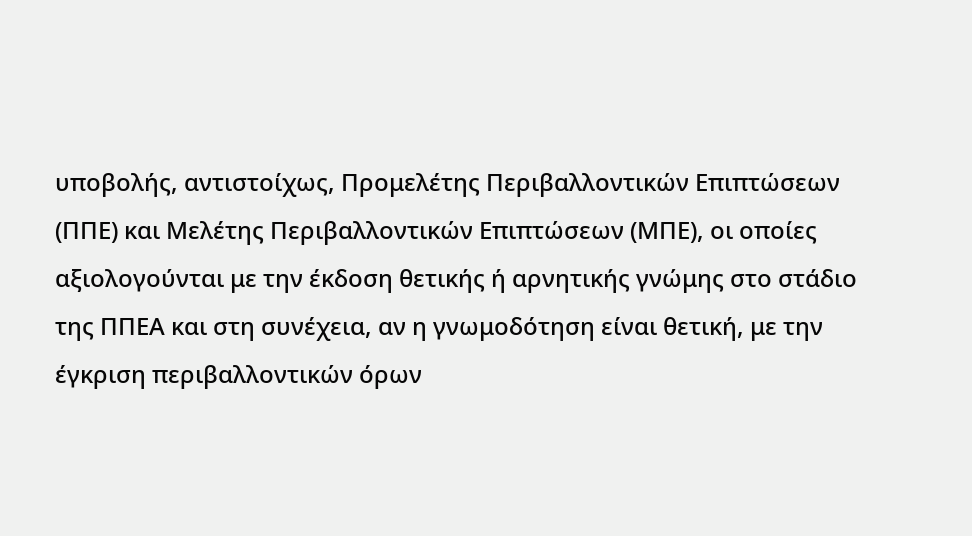υποβολής, αντιστοίχως, Προμελέτης Περιβαλλοντικών Επιπτώσεων (ΠΠΕ) και Μελέτης Περιβαλλοντικών Επιπτώσεων (ΜΠΕ), οι οποίες αξιολογούνται με την έκδοση θετικής ή αρνητικής γνώμης στο στάδιο της ΠΠΕΑ και στη συνέχεια, αν η γνωμοδότηση είναι θετική, με την έγκριση περιβαλλοντικών όρων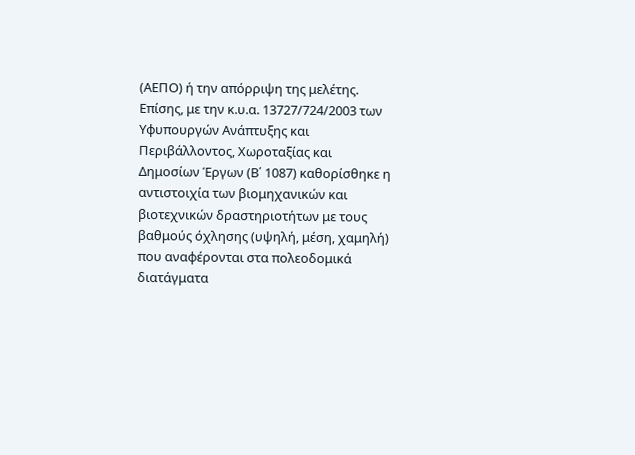(ΑΕΠΟ) ή την απόρριψη της μελέτης. Επίσης, με την κ.υ.α. 13727/724/2003 των Υφυπουργών Ανάπτυξης και Περιβάλλοντος, Χωροταξίας και Δημοσίων Έργων (Β΄ 1087) καθορίσθηκε η αντιστοιχία των βιομηχανικών και βιοτεχνικών δραστηριοτήτων με τους βαθμούς όχλησης (υψηλή, μέση, χαμηλή) που αναφέρονται στα πολεοδομικά διατάγματα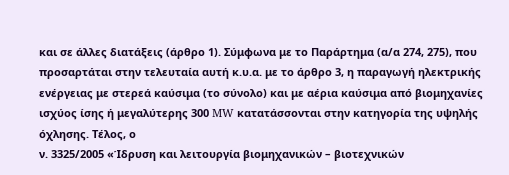και σε άλλες διατάξεις (άρθρο 1). Σύμφωνα με το Παράρτημα (α/α 274, 275), που προσαρτάται στην τελευταία αυτή κ.υ.α. με το άρθρο 3, η παραγωγή ηλεκτρικής ενέργειας με στερεά καύσιμα (το σύνολο) και με αέρια καύσιμα από βιομηχανίες ισχύος ίσης ή μεγαλύτερης 300 MW κατατάσσονται στην κατηγορία της υψηλής όχλησης. Τέλος, ο
ν. 3325/2005 «Ίδρυση και λειτουργία βιομηχανικών – βιοτεχνικών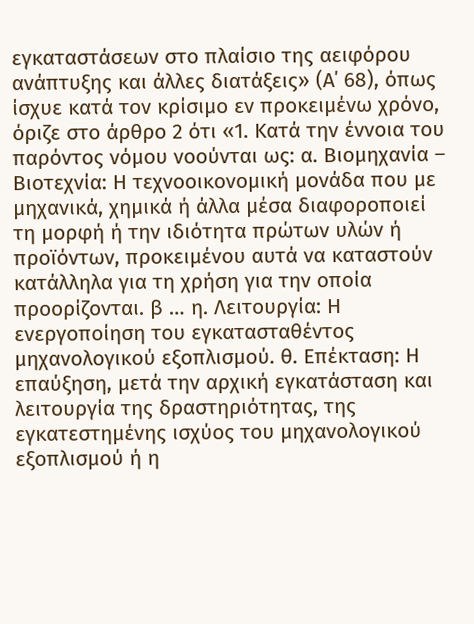εγκαταστάσεων στο πλαίσιο της αειφόρου ανάπτυξης και άλλες διατάξεις» (Α΄ 68), όπως ίσχυε κατά τον κρίσιμο εν προκειμένω χρόνο, όριζε στο άρθρο 2 ότι «1. Κατά την έννοια του παρόντος νόμου νοούνται ως: α. Βιομηχανία – Βιοτεχνία: Η τεχνοοικονομική μονάδα που με μηχανικά, χημικά ή άλλα μέσα διαφοροποιεί τη μορφή ή την ιδιότητα πρώτων υλών ή προϊόντων, προκειμένου αυτά να καταστούν κατάλληλα για τη χρήση για την οποία προορίζονται. β … η. Λειτουργία: Η ενεργοποίηση του εγκατασταθέντος μηχανολογικού εξοπλισμού. θ. Επέκταση: Η επαύξηση, μετά την αρχική εγκατάσταση και λειτουργία της δραστηριότητας, της εγκατεστημένης ισχύος του μηχανολογικού εξοπλισμού ή η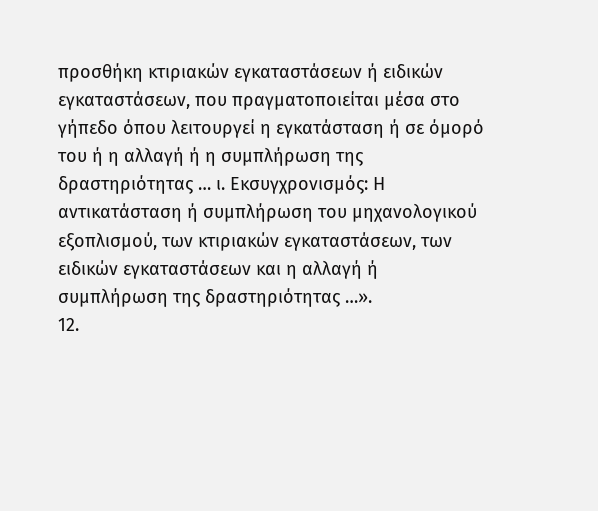προσθήκη κτιριακών εγκαταστάσεων ή ειδικών εγκαταστάσεων, που πραγματοποιείται μέσα στο γήπεδο όπου λειτουργεί η εγκατάσταση ή σε όμορό του ή η αλλαγή ή η συμπλήρωση της δραστηριότητας … ι. Εκσυγχρονισμός: Η αντικατάσταση ή συμπλήρωση του μηχανολογικού εξοπλισμού, των κτιριακών εγκαταστάσεων, των ειδικών εγκαταστάσεων και η αλλαγή ή συμπλήρωση της δραστηριότητας …».
12.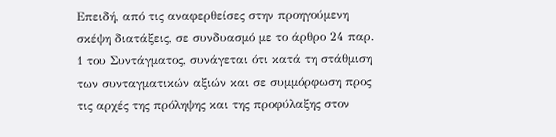Επειδή, από τις αναφερθείσες στην προηγούμενη σκέψη διατάξεις, σε συνδυασμό με το άρθρο 24 παρ. 1 του Συντάγματος, συνάγεται ότι κατά τη στάθμιση των συνταγματικών αξιών και σε συμμόρφωση προς τις αρχές της πρόληψης και της προφύλαξης στον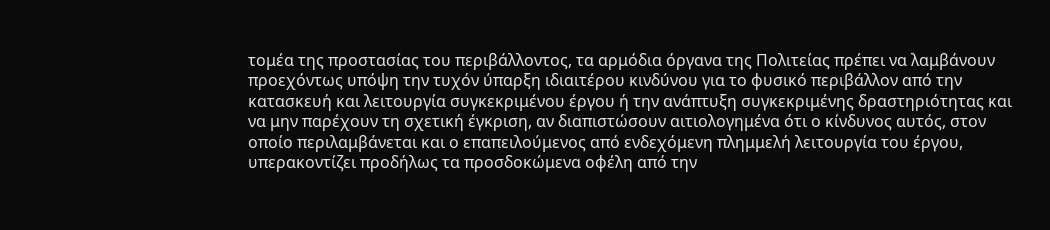τομέα της προστασίας του περιβάλλοντος, τα αρμόδια όργανα της Πολιτείας πρέπει να λαμβάνουν προεχόντως υπόψη την τυχόν ύπαρξη ιδιαιτέρου κινδύνου για το φυσικό περιβάλλον από την κατασκευή και λειτουργία συγκεκριμένου έργου ή την ανάπτυξη συγκεκριμένης δραστηριότητας και να μην παρέχουν τη σχετική έγκριση, αν διαπιστώσουν αιτιολογημένα ότι ο κίνδυνος αυτός, στον οποίο περιλαμβάνεται και ο επαπειλούμενος από ενδεχόμενη πλημμελή λειτουργία του έργου, υπερακοντίζει προδήλως τα προσδοκώμενα οφέλη από την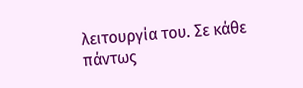λειτουργία του. Σε κάθε πάντως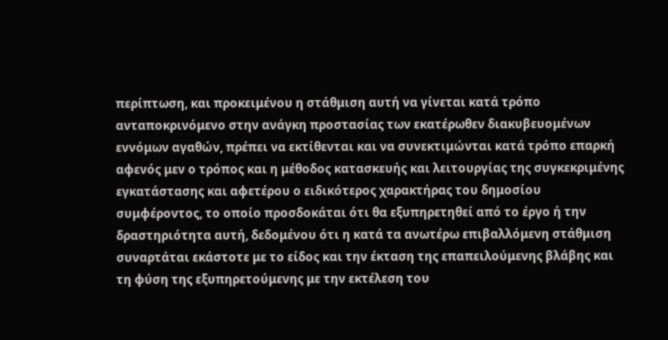περίπτωση, και προκειμένου η στάθμιση αυτή να γίνεται κατά τρόπο ανταποκρινόμενο στην ανάγκη προστασίας των εκατέρωθεν διακυβευομένων εννόμων αγαθών, πρέπει να εκτίθενται και να συνεκτιμώνται κατά τρόπο επαρκή αφενός μεν ο τρόπος και η μέθοδος κατασκευής και λειτουργίας της συγκεκριμένης εγκατάστασης και αφετέρου ο ειδικότερος χαρακτήρας του δημοσίου συμφέροντος, το οποίο προσδοκάται ότι θα εξυπηρετηθεί από το έργο ή την δραστηριότητα αυτή, δεδομένου ότι η κατά τα ανωτέρω επιβαλλόμενη στάθμιση συναρτάται εκάστοτε με το είδος και την έκταση της επαπειλούμενης βλάβης και τη φύση της εξυπηρετούμενης με την εκτέλεση του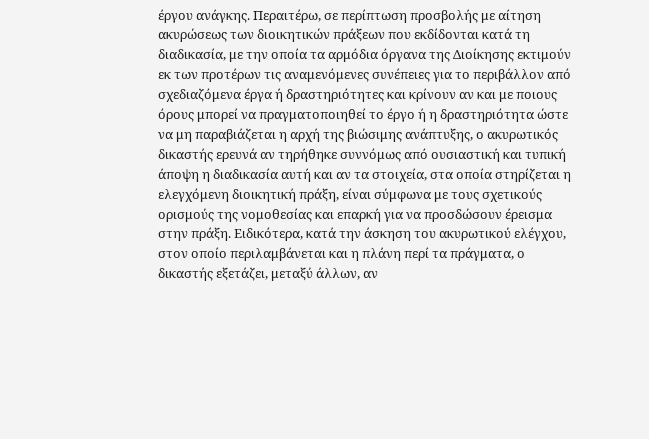έργου ανάγκης. Περαιτέρω, σε περίπτωση προσβολής με αίτηση ακυρώσεως των διοικητικών πράξεων που εκδίδονται κατά τη διαδικασία, με την οποία τα αρμόδια όργανα της Διοίκησης εκτιμούν εκ των προτέρων τις αναμενόμενες συνέπειες για το περιβάλλον από σχεδιαζόμενα έργα ή δραστηριότητες και κρίνουν αν και με ποιους όρους μπορεί να πραγματοποιηθεί το έργο ή η δραστηριότητα ώστε να μη παραβιάζεται η αρχή της βιώσιμης ανάπτυξης, ο ακυρωτικός δικαστής ερευνά αν τηρήθηκε συννόμως από ουσιαστική και τυπική άποψη η διαδικασία αυτή και αν τα στοιχεία, στα οποία στηρίζεται η ελεγχόμενη διοικητική πράξη, είναι σύμφωνα με τους σχετικούς ορισμούς της νομοθεσίας και επαρκή για να προσδώσουν έρεισμα στην πράξη. Ειδικότερα, κατά την άσκηση του ακυρωτικού ελέγχου, στον οποίο περιλαμβάνεται και η πλάνη περί τα πράγματα, ο δικαστής εξετάζει, μεταξύ άλλων, αν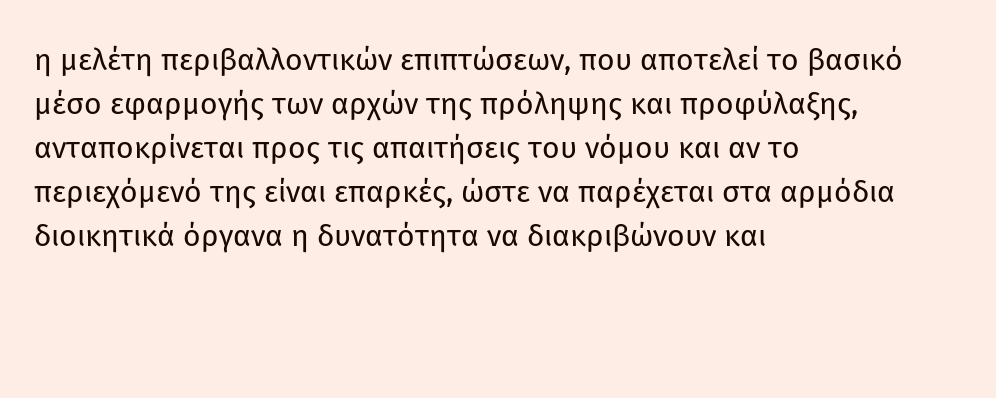η μελέτη περιβαλλοντικών επιπτώσεων, που αποτελεί το βασικό μέσο εφαρμογής των αρχών της πρόληψης και προφύλαξης, ανταποκρίνεται προς τις απαιτήσεις του νόμου και αν το περιεχόμενό της είναι επαρκές, ώστε να παρέχεται στα αρμόδια διοικητικά όργανα η δυνατότητα να διακριβώνουν και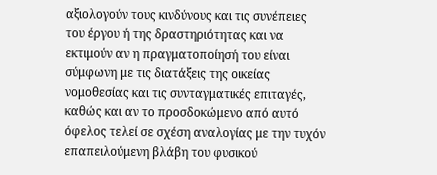αξιολογούν τους κινδύνους και τις συνέπειες του έργου ή της δραστηριότητας και να εκτιμούν αν η πραγματοποίησή του είναι σύμφωνη με τις διατάξεις της οικείας νομοθεσίας και τις συνταγματικές επιταγές, καθώς και αν το προσδοκώμενο από αυτό όφελος τελεί σε σχέση αναλογίας με την τυχόν επαπειλούμενη βλάβη του φυσικού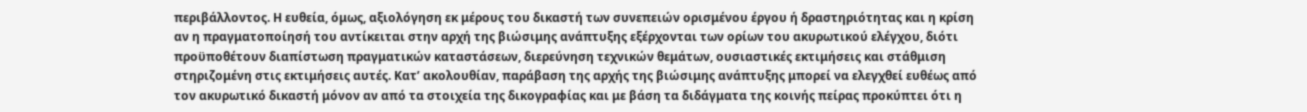περιβάλλοντος. Η ευθεία, όμως, αξιολόγηση εκ μέρους του δικαστή των συνεπειών ορισμένου έργου ή δραστηριότητας και η κρίση αν η πραγματοποίησή του αντίκειται στην αρχή της βιώσιμης ανάπτυξης εξέρχονται των ορίων του ακυρωτικού ελέγχου, διότι προϋποθέτουν διαπίστωση πραγματικών καταστάσεων, διερεύνηση τεχνικών θεμάτων, ουσιαστικές εκτιμήσεις και στάθμιση στηριζομένη στις εκτιμήσεις αυτές. Κατ’ ακολουθίαν, παράβαση της αρχής της βιώσιμης ανάπτυξης μπορεί να ελεγχθεί ευθέως από τον ακυρωτικό δικαστή μόνον αν από τα στοιχεία της δικογραφίας και με βάση τα διδάγματα της κοινής πείρας προκύπτει ότι η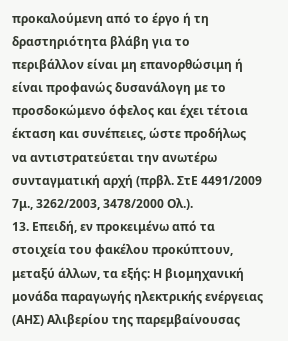προκαλούμενη από το έργο ή τη δραστηριότητα βλάβη για το περιβάλλον είναι μη επανορθώσιμη ή είναι προφανώς δυσανάλογη με το προσδοκώμενο όφελος και έχει τέτοια έκταση και συνέπειες, ώστε προδήλως να αντιστρατεύεται την ανωτέρω συνταγματική αρχή (πρβλ. ΣτΕ 4491/2009 7μ., 3262/2003, 3478/2000 Ολ.).
13. Επειδή, εν προκειμένω από τα στοιχεία του φακέλου προκύπτουν, μεταξύ άλλων, τα εξής: Η βιομηχανική μονάδα παραγωγής ηλεκτρικής ενέργειας (ΑΗΣ) Αλιβερίου της παρεμβαίνουσας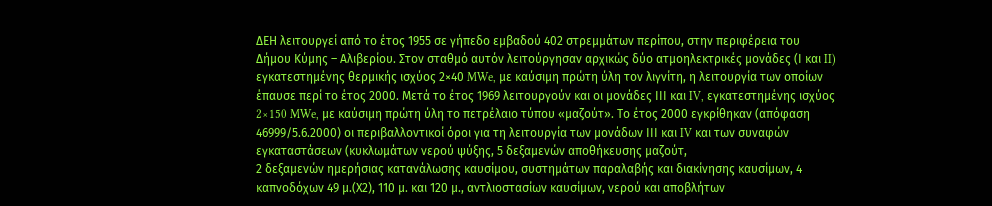ΔΕΗ λειτουργεί από το έτος 1955 σε γήπεδο εμβαδού 402 στρεμμάτων περίπου, στην περιφέρεια του Δήμου Κύμης – Αλιβερίου. Στον σταθμό αυτόν λειτούργησαν αρχικώς δύο ατμοηλεκτρικές μονάδες (Ι και II) εγκατεστημένης θερμικής ισχύος 2×40 MWe, με καύσιμη πρώτη ύλη τον λιγνίτη, η λειτουργία των οποίων έπαυσε περί το έτος 2000. Μετά το έτος 1969 λειτουργούν και οι μονάδες ΙΙΙ και IV, εγκατεστημένης ισχύος 2×150 MWe, με καύσιμη πρώτη ύλη το πετρέλαιο τύπου «μαζούτ». Το έτος 2000 εγκρίθηκαν (απόφαση 46999/5.6.2000) οι περιβαλλοντικοί όροι για τη λειτουργία των μονάδων ΙΙΙ και IV και των συναφών εγκαταστάσεων (κυκλωμάτων νερού ψύξης, 5 δεξαμενών αποθήκευσης μαζούτ,
2 δεξαμενών ημερήσιας κατανάλωσης καυσίμου, συστημάτων παραλαβής και διακίνησης καυσίμων, 4 καπνοδόχων 49 μ.(Χ2), 110 μ. και 120 μ., αντλιοστασίων καυσίμων, νερού και αποβλήτων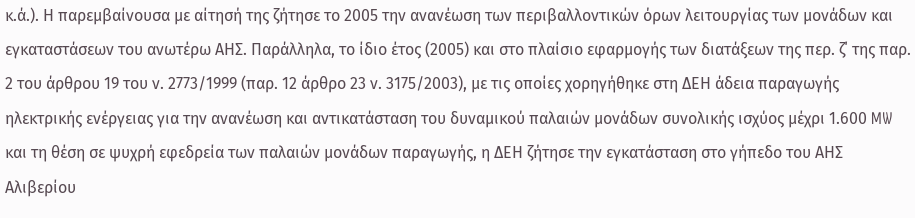κ.ά.). Η παρεμβαίνουσα με αίτησή της ζήτησε το 2005 την ανανέωση των περιβαλλοντικών όρων λειτουργίας των μονάδων και εγκαταστάσεων του ανωτέρω ΑΗΣ. Παράλληλα, το ίδιο έτος (2005) και στο πλαίσιο εφαρμογής των διατάξεων της περ. ζ΄ της παρ. 2 του άρθρου 19 του ν. 2773/1999 (παρ. 12 άρθρο 23 ν. 3175/2003), με τις οποίες χορηγήθηκε στη ΔΕΗ άδεια παραγωγής ηλεκτρικής ενέργειας για την ανανέωση και αντικατάσταση του δυναμικού παλαιών μονάδων συνολικής ισχύος μέχρι 1.600 MW και τη θέση σε ψυχρή εφεδρεία των παλαιών μονάδων παραγωγής, η ΔΕΗ ζήτησε την εγκατάσταση στο γήπεδο του ΑΗΣ Αλιβερίου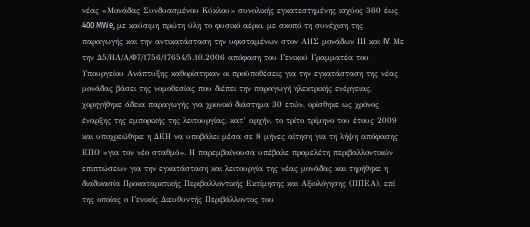νέας «Μονάδας Συνδυασμένου Κύκλου» συνολικής εγκατεστημένης ισχύος 360 έως 400 MWe, με καύσιμη πρώτη ύλη το φυσικό αέριο, με σκοπό τη συνέχιση της παραγωγής και την αντικατάσταση την υφισταμένων στον ΑΗΣ μονάδων ΙΙΙ και IV. Με την Δ5/ΗΛ/Α/Φ7/1756/17654/5.10.2006 απόφαση του Γενικού Γραμματέα του Υπουργείου Ανάπτυξης καθορίστηκαν οι προϋποθέσεις για την εγκατάσταση της νέας μονάδας βάσει της νομοθεσίας που διέπει την παραγωγή ηλεκτρικής ενέργειας, χορηγήθηκε άδεια παραγωγής για χρονικό διάστημα 30 ετών, ορίσθηκε ως χρόνος έναρξης της εμπορικής της λειτουργίας, κατ’ αρχήν, το τρίτο τρίμηνο του έτους 2009 και υποχρεώθηκε η ΔΕΗ να υποβάλει μέσα σε 8 μήνες αίτηση για τη λήψη απόφασης ΕΠΟ «για τον νέο σταθμό». Η παρεμβαίνουσα υπέβαλε προμελέτη περιβαλλοντικών επιπτώσεων για την εγκατάσταση και λειτουργία της νέας μονάδας και τηρήθηκε η διαδικασία Προκαταρκτικής Περιβαλλοντικής Εκτίμησης και Αξιολόγησης (ΠΠΕΑ), επί της οποίας ο Γενικός Διευθυντής Περιβάλλοντος του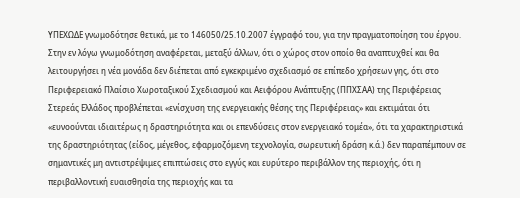ΥΠΕΧΩΔΕ γνωμοδότησε θετικά, με το 146050/25.10.2007 έγγραφό του, για την πραγματοποίηση του έργου. Στην εν λόγω γνωμοδότηση αναφέρεται, μεταξύ άλλων, ότι ο χώρος στον οποίο θα αναπτυχθεί και θα λειτουργήσει η νέα μονάδα δεν διέπεται από εγκεκριμένο σχεδιασμό σε επίπεδο χρήσεων γης, ότι στο Περιφερειακό Πλαίσιο Χωροταξικού Σχεδιασμού και Αειφόρου Ανάπτυξης (ΠΠΧΣΑΑ) της Περιφέρειας Στερεάς Ελλάδος προβλέπεται «ενίσχυση της ενεργειακής θέσης της Περιφέρειας» και εκτιμάται ότι «ευνοούνται ιδιαιτέρως η δραστηριότητα και οι επενδύσεις στον ενεργειακό τομέα», ότι τα χαρακτηριστικά της δραστηριότητας (είδος, μέγεθος, εφαρμοζόμενη τεχνολογία, σωρευτική δράση κ.ά.) δεν παραπέμπουν σε σημαντικές μη αντιστρέψιμες επιπτώσεις στο εγγύς και ευρύτερο περιβάλλον της περιοχής, ότι η περιβαλλοντική ευαισθησία της περιοχής και τα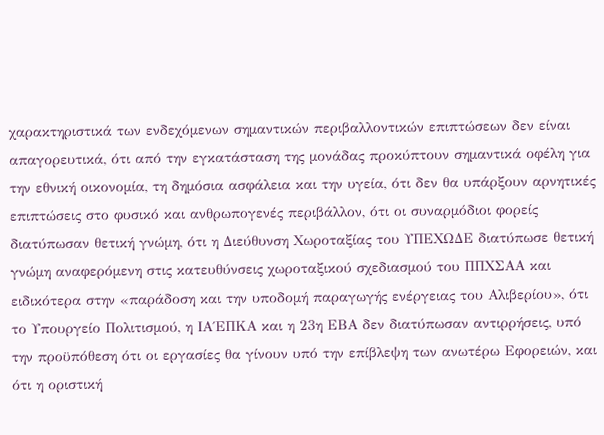χαρακτηριστικά των ενδεχόμενων σημαντικών περιβαλλοντικών επιπτώσεων δεν είναι απαγορευτικά, ότι από την εγκατάσταση της μονάδας προκύπτουν σημαντικά οφέλη για την εθνική οικονομία, τη δημόσια ασφάλεια και την υγεία, ότι δεν θα υπάρξουν αρνητικές επιπτώσεις στο φυσικό και ανθρωπογενές περιβάλλον, ότι οι συναρμόδιοι φορείς διατύπωσαν θετική γνώμη, ότι η Διεύθυνση Χωροταξίας του ΥΠΕΧΩΔΕ διατύπωσε θετική γνώμη αναφερόμενη στις κατευθύνσεις χωροταξικού σχεδιασμού του ΠΠΧΣΑΑ και ειδικότερα στην «παράδοση και την υποδομή παραγωγής ενέργειας του Αλιβερίου», ότι το Υπουργείο Πολιτισμού, η ΙΑ΄ΕΠΚΑ και η 23η ΕΒΑ δεν διατύπωσαν αντιρρήσεις, υπό την προϋπόθεση ότι οι εργασίες θα γίνουν υπό την επίβλεψη των ανωτέρω Εφορειών, και ότι η οριστική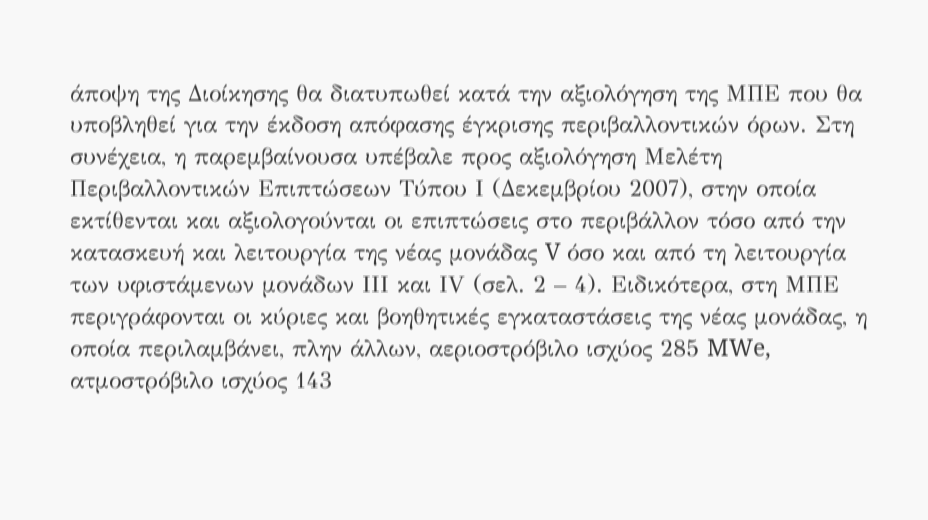άποψη της Διοίκησης θα διατυπωθεί κατά την αξιολόγηση της ΜΠΕ που θα υποβληθεί για την έκδοση απόφασης έγκρισης περιβαλλοντικών όρων. Στη συνέχεια, η παρεμβαίνουσα υπέβαλε προς αξιολόγηση Μελέτη Περιβαλλοντικών Επιπτώσεων Τύπου Ι (Δεκεμβρίου 2007), στην οποία εκτίθενται και αξιολογούνται οι επιπτώσεις στο περιβάλλον τόσο από την κατασκευή και λειτουργία της νέας μονάδας V όσο και από τη λειτουργία των υφιστάμενων μονάδων ΙΙΙ και ΙV (σελ. 2 – 4). Ειδικότερα, στη ΜΠΕ περιγράφονται οι κύριες και βοηθητικές εγκαταστάσεις της νέας μονάδας, η οποία περιλαμβάνει, πλην άλλων, αεριοστρόβιλο ισχύος 285 MWe, ατμοστρόβιλο ισχύος 143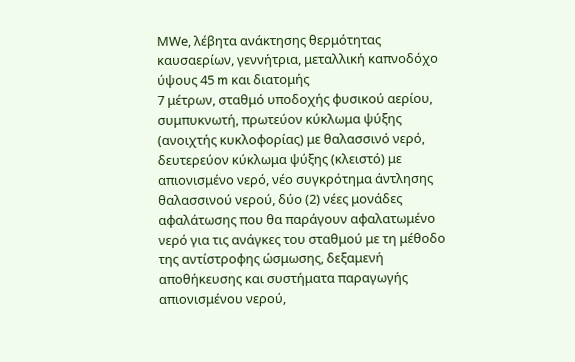ΜWe, λέβητα ανάκτησης θερμότητας καυσαερίων, γεννήτρια, μεταλλική καπνοδόχο ύψους 45 m και διατομής
7 μέτρων, σταθμό υποδοχής φυσικού αερίου, συμπυκνωτή, πρωτεύον κύκλωμα ψύξης (ανοιχτής κυκλοφορίας) με θαλασσινό νερό, δευτερεύον κύκλωμα ψύξης (κλειστό) με απιονισμένο νερό, νέο συγκρότημα άντλησης θαλασσινού νερού, δύο (2) νέες μονάδες αφαλάτωσης που θα παράγουν αφαλατωμένο νερό για τις ανάγκες του σταθμού με τη μέθοδο της αντίστροφης ώσμωσης, δεξαμενή αποθήκευσης και συστήματα παραγωγής απιονισμένου νερού,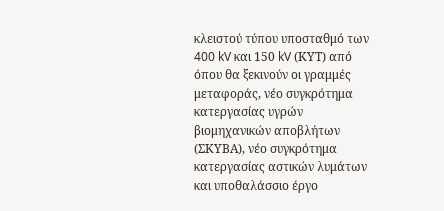κλειστού τύπου υποσταθμό των 400 kV και 150 kV (ΚΥΤ) από όπου θα ξεκινούν οι γραμμές μεταφοράς, νέο συγκρότημα κατεργασίας υγρών βιομηχανικών αποβλήτων (ΣΚΥΒΑ), νέο συγκρότημα κατεργασίας αστικών λυμάτων και υποθαλάσσιο έργο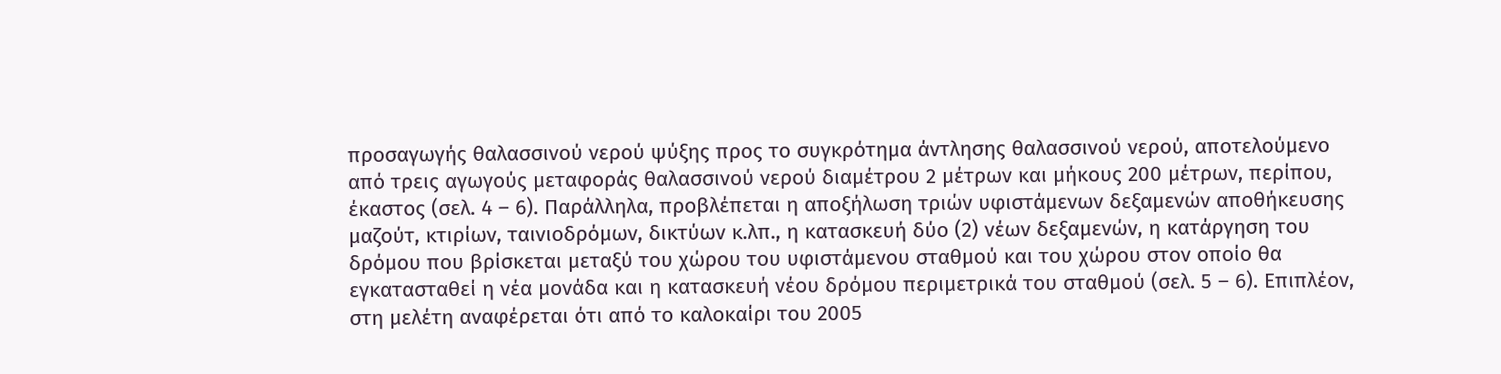προσαγωγής θαλασσινού νερού ψύξης προς το συγκρότημα άντλησης θαλασσινού νερού, αποτελούμενο από τρεις αγωγούς μεταφοράς θαλασσινού νερού διαμέτρου 2 μέτρων και μήκους 200 μέτρων, περίπου, έκαστος (σελ. 4 – 6). Παράλληλα, προβλέπεται η αποξήλωση τριών υφιστάμενων δεξαμενών αποθήκευσης μαζούτ, κτιρίων, ταινιοδρόμων, δικτύων κ.λπ., η κατασκευή δύο (2) νέων δεξαμενών, η κατάργηση του δρόμου που βρίσκεται μεταξύ του χώρου του υφιστάμενου σταθμού και του χώρου στον οποίο θα εγκατασταθεί η νέα μονάδα και η κατασκευή νέου δρόμου περιμετρικά του σταθμού (σελ. 5 – 6). Επιπλέον, στη μελέτη αναφέρεται ότι από το καλοκαίρι του 2005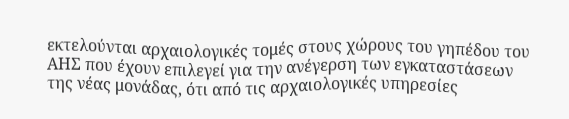εκτελούνται αρχαιολογικές τομές στους χώρους του γηπέδου του ΑΗΣ που έχουν επιλεγεί για την ανέγερση των εγκαταστάσεων της νέας μονάδας, ότι από τις αρχαιολογικές υπηρεσίες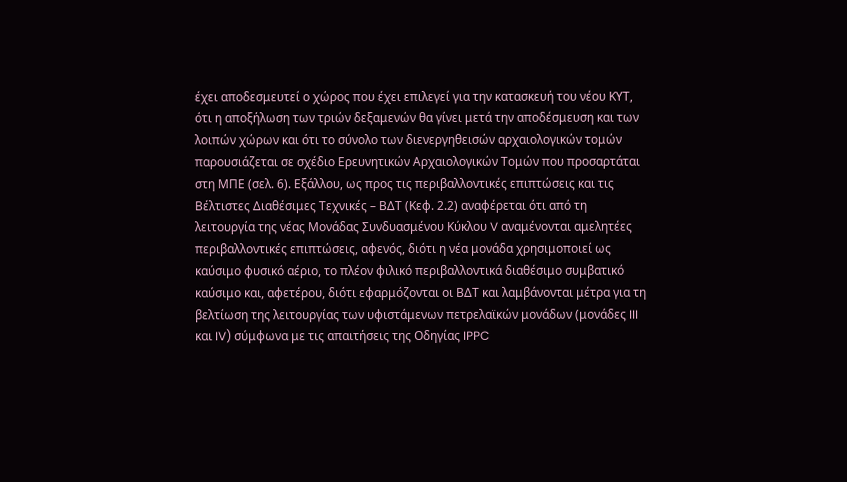έχει αποδεσμευτεί ο χώρος που έχει επιλεγεί για την κατασκευή του νέου ΚΥΤ, ότι η αποξήλωση των τριών δεξαμενών θα γίνει μετά την αποδέσμευση και των λοιπών χώρων και ότι το σύνολο των διενεργηθεισών αρχαιολογικών τομών παρουσιάζεται σε σχέδιο Ερευνητικών Αρχαιολογικών Τομών που προσαρτάται στη ΜΠΕ (σελ. 6). Εξάλλου, ως προς τις περιβαλλοντικές επιπτώσεις και τις Βέλτιστες Διαθέσιμες Τεχνικές – ΒΔΤ (Κεφ. 2.2) αναφέρεται ότι από τη λειτουργία της νέας Μονάδας Συνδυασμένου Κύκλου V αναμένονται αμελητέες περιβαλλοντικές επιπτώσεις, αφενός, διότι η νέα μονάδα χρησιμοποιεί ως καύσιμο φυσικό αέριο, το πλέον φιλικό περιβαλλοντικά διαθέσιμο συμβατικό καύσιμο και, αφετέρου, διότι εφαρμόζονται οι ΒΔΤ και λαμβάνονται μέτρα για τη βελτίωση της λειτουργίας των υφιστάμενων πετρελαϊκών μονάδων (μονάδες III και IV) σύμφωνα με τις απαιτήσεις της Οδηγίας IPPC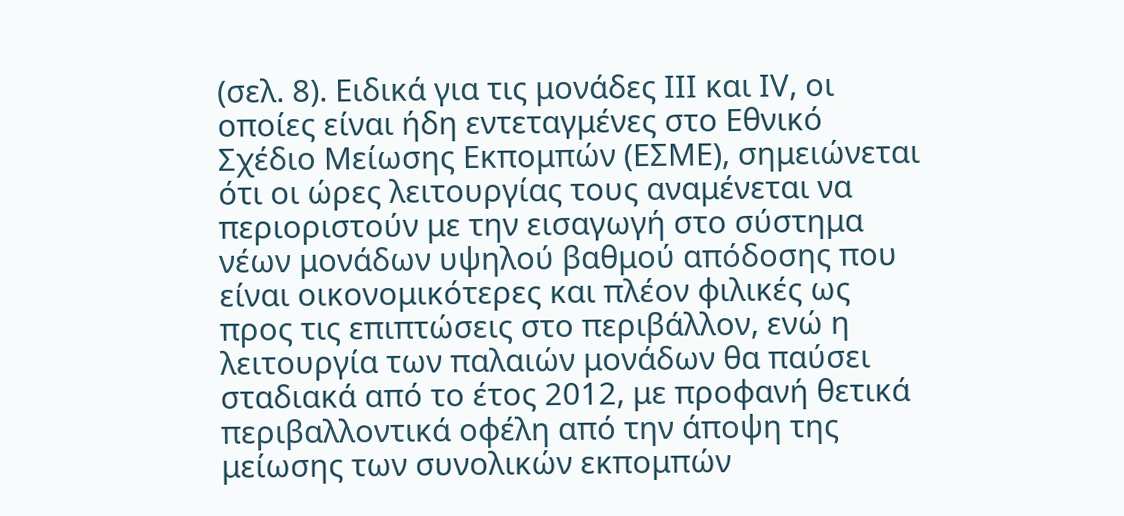(σελ. 8). Ειδικά για τις μονάδες ΙΙΙ και ΙV, οι οποίες είναι ήδη εντεταγμένες στο Εθνικό Σχέδιο Μείωσης Εκπομπών (ΕΣΜΕ), σημειώνεται ότι οι ώρες λειτουργίας τους αναμένεται να περιοριστούν με την εισαγωγή στο σύστημα νέων μονάδων υψηλού βαθμού απόδοσης που είναι οικονομικότερες και πλέον φιλικές ως προς τις επιπτώσεις στο περιβάλλον, ενώ η λειτουργία των παλαιών μονάδων θα παύσει σταδιακά από το έτος 2012, με προφανή θετικά περιβαλλοντικά οφέλη από την άποψη της μείωσης των συνολικών εκπομπών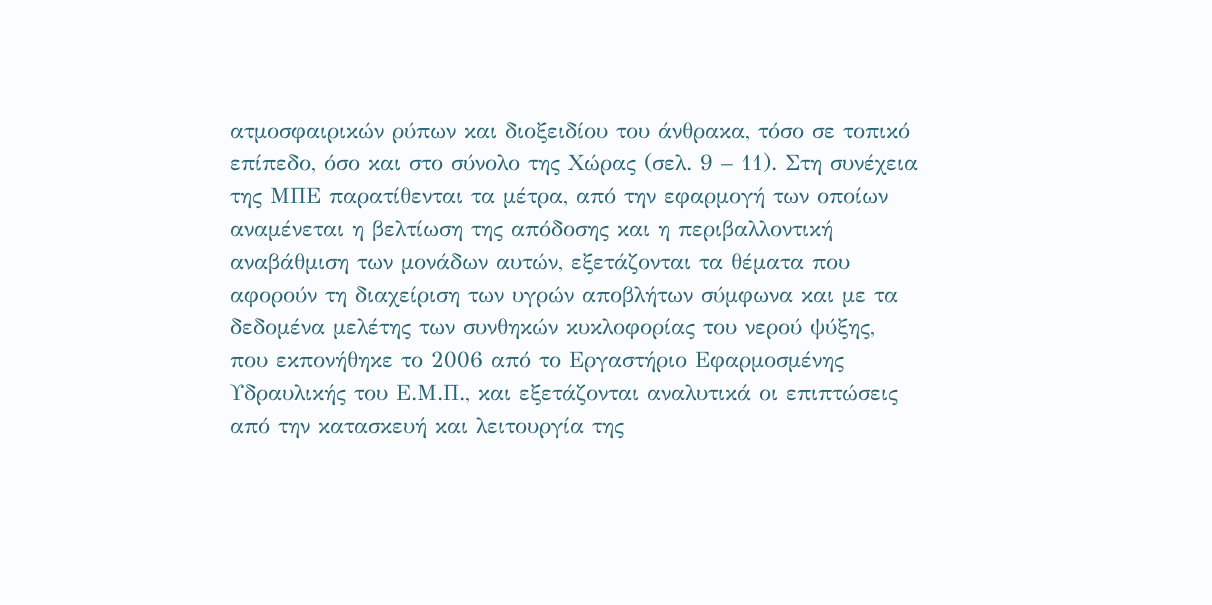ατμοσφαιρικών ρύπων και διοξειδίου του άνθρακα, τόσο σε τοπικό επίπεδο, όσο και στο σύνολο της Χώρας (σελ. 9 – 11). Στη συνέχεια της ΜΠΕ παρατίθενται τα μέτρα, από την εφαρμογή των οποίων αναμένεται η βελτίωση της απόδοσης και η περιβαλλοντική αναβάθμιση των μονάδων αυτών, εξετάζονται τα θέματα που αφορούν τη διαχείριση των υγρών αποβλήτων σύμφωνα και με τα δεδομένα μελέτης των συνθηκών κυκλοφορίας του νερού ψύξης, που εκπονήθηκε το 2006 από το Εργαστήριο Εφαρμοσμένης Υδραυλικής του Ε.Μ.Π., και εξετάζονται αναλυτικά οι επιπτώσεις από την κατασκευή και λειτουργία της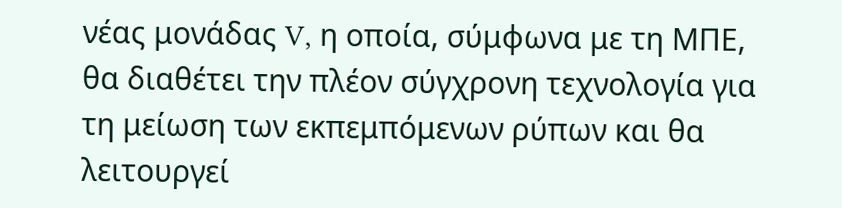νέας μονάδας V, η οποία, σύμφωνα με τη ΜΠΕ, θα διαθέτει την πλέον σύγχρονη τεχνολογία για τη μείωση των εκπεμπόμενων ρύπων και θα λειτουργεί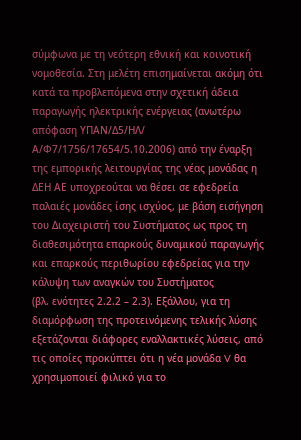σύμφωνα με τη νεότερη εθνική και κοινοτική νομοθεσία. Στη μελέτη επισημαίνεται ακόμη ότι κατά τα προβλεπόμενα στην σχετική άδεια παραγωγής ηλεκτρικής ενέργειας (ανωτέρω απόφαση ΥΠΑΝ/Δ5/ΗΛ/ Α/Φ7/1756/17654/5.10.2006) από την έναρξη της εμπορικής λειτουργίας της νέας μονάδας η ΔΕΗ ΑΕ υποχρεούται να θέσει σε εφεδρεία παλαιές μονάδες ίσης ισχύος, με βάση εισήγηση του Διαχειριστή του Συστήματος ως προς τη διαθεσιμότητα επαρκούς δυναμικού παραγωγής και επαρκούς περιθωρίου εφεδρείας για την κάλυψη των αναγκών του Συστήματος
(βλ. ενότητες 2.2.2 – 2.3). Εξάλλου, για τη διαμόρφωση της προτεινόμενης τελικής λύσης εξετάζονται διάφορες εναλλακτικές λύσεις, από τις οποίες προκύπτει ότι η νέα μονάδα V θα χρησιμοποιεί φιλικό για το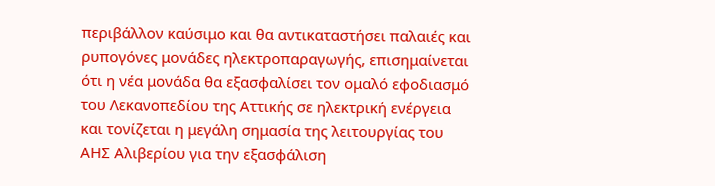περιβάλλον καύσιμο και θα αντικαταστήσει παλαιές και ρυπογόνες μονάδες ηλεκτροπαραγωγής, επισημαίνεται ότι η νέα μονάδα θα εξασφαλίσει τον ομαλό εφοδιασμό του Λεκανοπεδίου της Αττικής σε ηλεκτρική ενέργεια και τονίζεται η μεγάλη σημασία της λειτουργίας του ΑΗΣ Αλιβερίου για την εξασφάλιση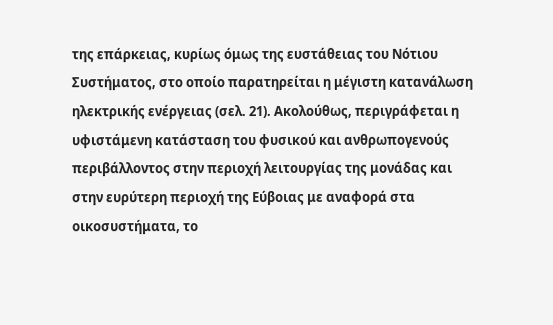της επάρκειας, κυρίως όμως της ευστάθειας του Νότιου Συστήματος, στο οποίο παρατηρείται η μέγιστη κατανάλωση ηλεκτρικής ενέργειας (σελ. 21). Ακολούθως, περιγράφεται η υφιστάμενη κατάσταση του φυσικού και ανθρωπογενούς περιβάλλοντος στην περιοχή λειτουργίας της μονάδας και στην ευρύτερη περιοχή της Εύβοιας με αναφορά στα οικοσυστήματα, το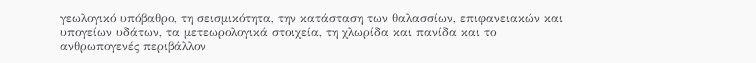γεωλογικό υπόβαθρο, τη σεισμικότητα, την κατάσταση των θαλασσίων, επιφανειακών και υπογείων υδάτων, τα μετεωρολογικά στοιχεία, τη χλωρίδα και πανίδα και το ανθρωπογενές περιβάλλον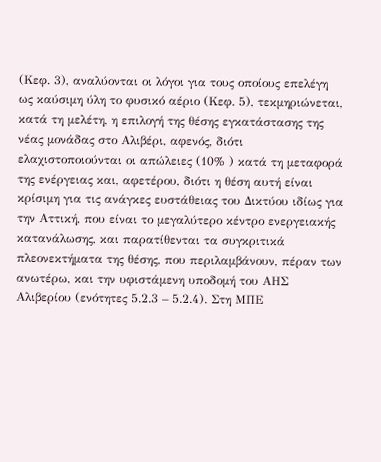(Κεφ. 3), αναλύονται οι λόγοι για τους οποίους επελέγη ως καύσιμη ύλη το φυσικό αέριο (Κεφ. 5), τεκμηριώνεται, κατά τη μελέτη, η επιλογή της θέσης εγκατάστασης της νέας μονάδας στο Αλιβέρι, αφενός, διότι ελαχιστοποιούνται οι απώλειες (10% ) κατά τη μεταφορά της ενέργειας και, αφετέρου, διότι η θέση αυτή είναι κρίσιμη για τις ανάγκες ευστάθειας του Δικτύου ιδίως για την Αττική, που είναι το μεγαλύτερο κέντρο ενεργειακής κατανάλωσης, και παρατίθενται τα συγκριτικά πλεονεκτήματα της θέσης, που περιλαμβάνουν, πέραν των ανωτέρω, και την υφιστάμενη υποδομή του ΑΗΣ Αλιβερίου (ενότητες 5.2.3 – 5.2.4). Στη ΜΠΕ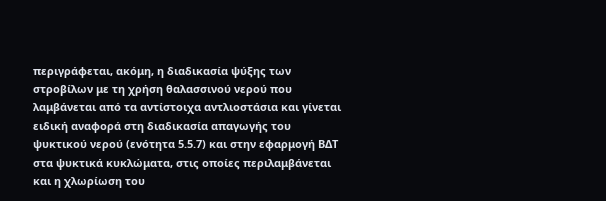περιγράφεται, ακόμη, η διαδικασία ψύξης των στροβίλων με τη χρήση θαλασσινού νερού που λαμβάνεται από τα αντίστοιχα αντλιοστάσια και γίνεται ειδική αναφορά στη διαδικασία απαγωγής του ψυκτικού νερού (ενότητα 5.5.7) και στην εφαρμογή ΒΔΤ στα ψυκτικά κυκλώματα, στις οποίες περιλαμβάνεται και η χλωρίωση του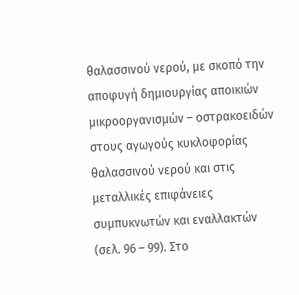θαλασσινού νερού, με σκοπό την αποφυγή δημιουργίας αποικιών μικροοργανισμών – οστρακοειδών στους αγωγούς κυκλοφορίας θαλασσινού νερού και στις μεταλλικές επιφάνειες συμπυκνωτών και εναλλακτών (σελ. 96 – 99). Στο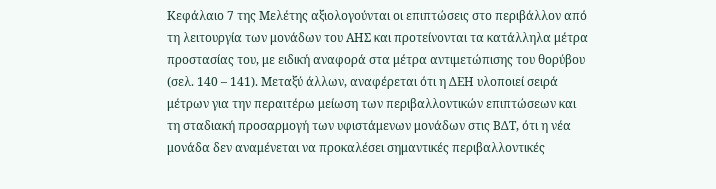Κεφάλαιο 7 της Μελέτης αξιολογούνται οι επιπτώσεις στο περιβάλλον από τη λειτουργία των μονάδων του ΑΗΣ και προτείνονται τα κατάλληλα μέτρα προστασίας του, με ειδική αναφορά στα μέτρα αντιμετώπισης του θορύβου (σελ. 140 – 141). Μεταξύ άλλων, αναφέρεται ότι η ΔΕΗ υλοποιεί σειρά μέτρων για την περαιτέρω μείωση των περιβαλλοντικών επιπτώσεων και τη σταδιακή προσαρμογή των υφιστάμενων μονάδων στις ΒΔΤ, ότι η νέα μονάδα δεν αναμένεται να προκαλέσει σημαντικές περιβαλλοντικές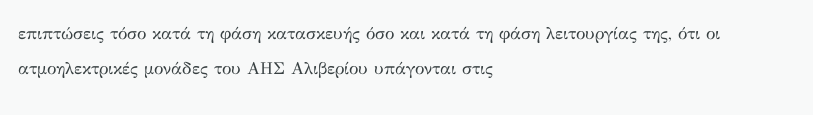επιπτώσεις τόσο κατά τη φάση κατασκευής όσο και κατά τη φάση λειτουργίας της, ότι οι ατμοηλεκτρικές μονάδες του ΑΗΣ Αλιβερίου υπάγονται στις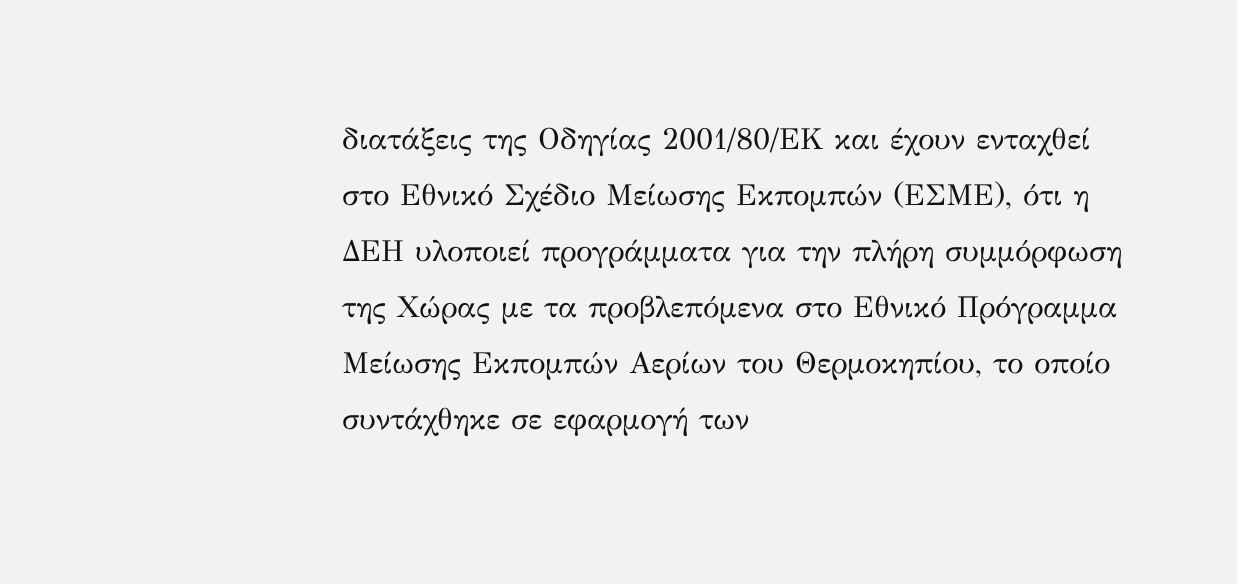διατάξεις της Οδηγίας 2001/80/ΕΚ και έχουν ενταχθεί στο Εθνικό Σχέδιο Μείωσης Εκπομπών (ΕΣΜΕ), ότι η ΔΕΗ υλοποιεί προγράμματα για την πλήρη συμμόρφωση της Χώρας με τα προβλεπόμενα στο Εθνικό Πρόγραμμα Μείωσης Εκπομπών Αερίων του Θερμοκηπίου, το οποίο συντάχθηκε σε εφαρμογή των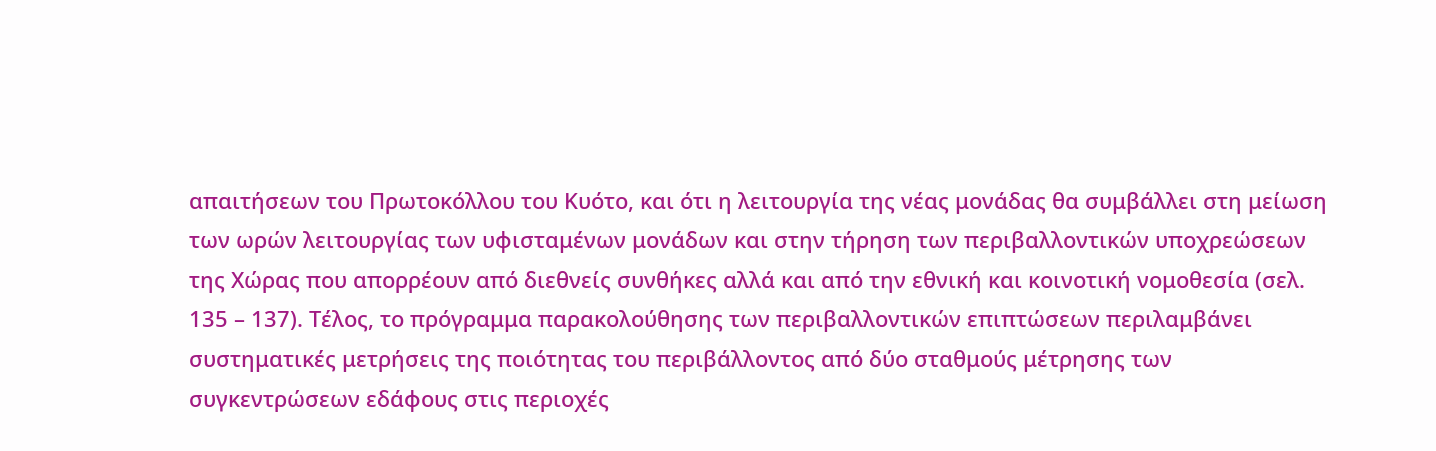απαιτήσεων του Πρωτοκόλλου του Κυότο, και ότι η λειτουργία της νέας μονάδας θα συμβάλλει στη μείωση των ωρών λειτουργίας των υφισταμένων μονάδων και στην τήρηση των περιβαλλοντικών υποχρεώσεων της Χώρας που απορρέουν από διεθνείς συνθήκες αλλά και από την εθνική και κοινοτική νομοθεσία (σελ. 135 – 137). Τέλος, το πρόγραμμα παρακολούθησης των περιβαλλοντικών επιπτώσεων περιλαμβάνει συστηματικές μετρήσεις της ποιότητας του περιβάλλοντος από δύο σταθμούς μέτρησης των συγκεντρώσεων εδάφους στις περιοχές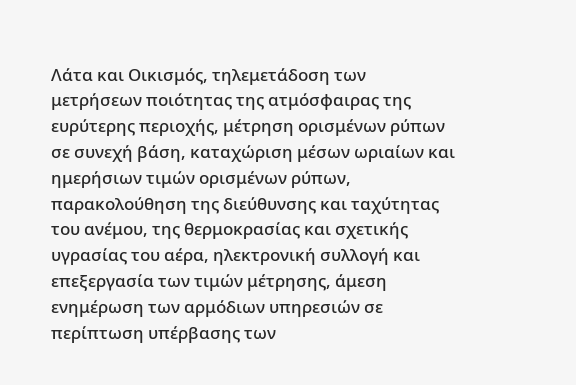Λάτα και Οικισμός, τηλεμετάδοση των μετρήσεων ποιότητας της ατμόσφαιρας της ευρύτερης περιοχής, μέτρηση ορισμένων ρύπων σε συνεχή βάση, καταχώριση μέσων ωριαίων και ημερήσιων τιμών ορισμένων ρύπων, παρακολούθηση της διεύθυνσης και ταχύτητας του ανέμου, της θερμοκρασίας και σχετικής υγρασίας του αέρα, ηλεκτρονική συλλογή και επεξεργασία των τιμών μέτρησης, άμεση ενημέρωση των αρμόδιων υπηρεσιών σε περίπτωση υπέρβασης των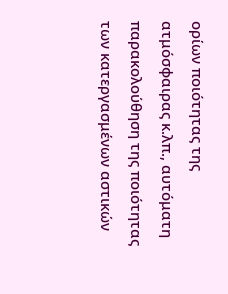ορίων ποιότητας της ατμόσφαιρας κ.λπ., αυτόματη παρακολούθηση της ποιότητας των κατεργασμένων αστικών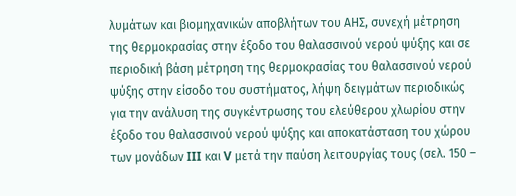λυμάτων και βιομηχανικών αποβλήτων του ΑΗΣ, συνεχή μέτρηση της θερμοκρασίας στην έξοδο του θαλασσινού νερού ψύξης και σε περιοδική βάση μέτρηση της θερμοκρασίας του θαλασσινού νερού ψύξης στην είσοδο του συστήματος, λήψη δειγμάτων περιοδικώς για την ανάλυση της συγκέντρωσης του ελεύθερου χλωρίου στην έξοδο του θαλασσινού νερού ψύξης και αποκατάσταση του χώρου των μονάδων III και V μετά την παύση λειτουργίας τους (σελ. 150 –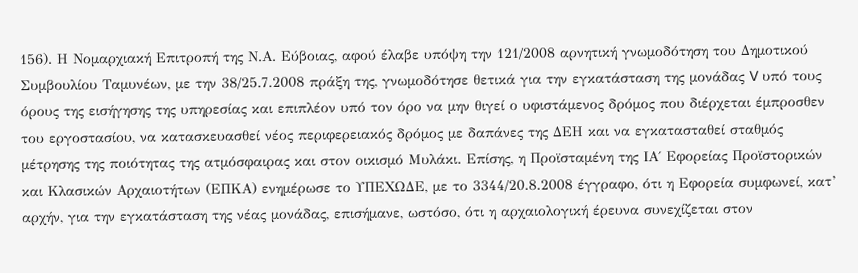156). Η Νομαρχιακή Επιτροπή της Ν.Α. Εύβοιας, αφού έλαβε υπόψη την 121/2008 αρνητική γνωμοδότηση του Δημοτικού Συμβουλίου Ταμυνέων, με την 38/25.7.2008 πράξη της, γνωμοδότησε θετικά για την εγκατάσταση της μονάδας V υπό τους όρους της εισήγησης της υπηρεσίας και επιπλέον υπό τον όρο να μην θιγεί ο υφιστάμενος δρόμος που διέρχεται έμπροσθεν του εργοστασίου, να κατασκευασθεί νέος περιφερειακός δρόμος με δαπάνες της ΔΕΗ και να εγκατασταθεί σταθμός μέτρησης της ποιότητας της ατμόσφαιρας και στον οικισμό Μυλάκι. Επίσης, η Προϊσταμένη της ΙΑ΄ Εφορείας Προϊστορικών και Κλασικών Αρχαιοτήτων (ΕΠΚΑ) ενημέρωσε το ΥΠΕΧΩΔΕ, με το 3344/20.8.2008 έγγραφο, ότι η Εφορεία συμφωνεί, κατ’ αρχήν, για την εγκατάσταση της νέας μονάδας, επισήμανε, ωστόσο, ότι η αρχαιολογική έρευνα συνεχίζεται στον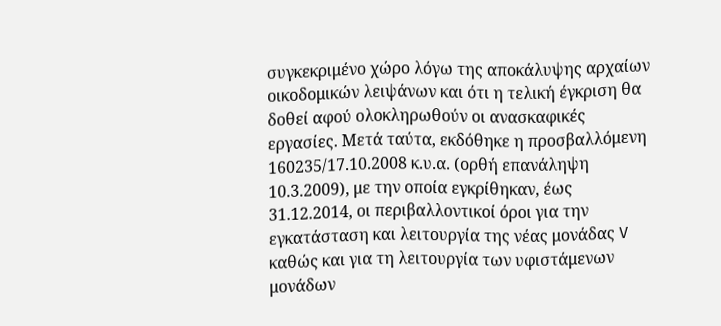συγκεκριμένο χώρο λόγω της αποκάλυψης αρχαίων οικοδομικών λειψάνων και ότι η τελική έγκριση θα δοθεί αφού ολοκληρωθούν οι ανασκαφικές εργασίες. Μετά ταύτα, εκδόθηκε η προσβαλλόμενη 160235/17.10.2008 κ.υ.α. (ορθή επανάληψη 10.3.2009), με την οποία εγκρίθηκαν, έως 31.12.2014, οι περιβαλλοντικοί όροι για την εγκατάσταση και λειτουργία της νέας μονάδας V καθώς και για τη λειτουργία των υφιστάμενων μονάδων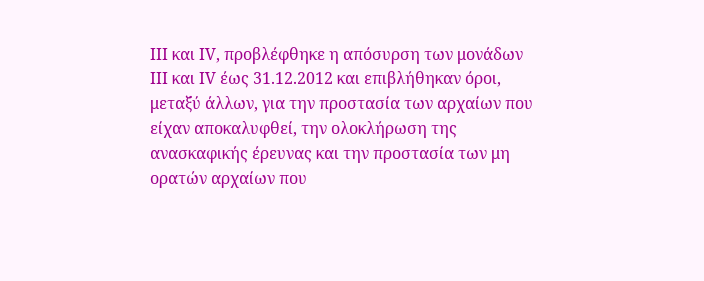ΙΙΙ και ΙV, προβλέφθηκε η απόσυρση των μονάδων ΙΙΙ και ΙV έως 31.12.2012 και επιβλήθηκαν όροι, μεταξύ άλλων, για την προστασία των αρχαίων που είχαν αποκαλυφθεί, την ολοκλήρωση της ανασκαφικής έρευνας και την προστασία των μη ορατών αρχαίων που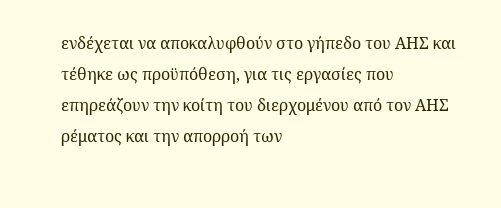ενδέχεται να αποκαλυφθούν στο γήπεδο του ΑΗΣ και τέθηκε ως προϋπόθεση, για τις εργασίες που επηρεάζουν την κοίτη του διερχομένου από τον ΑΗΣ ρέματος και την απορροή των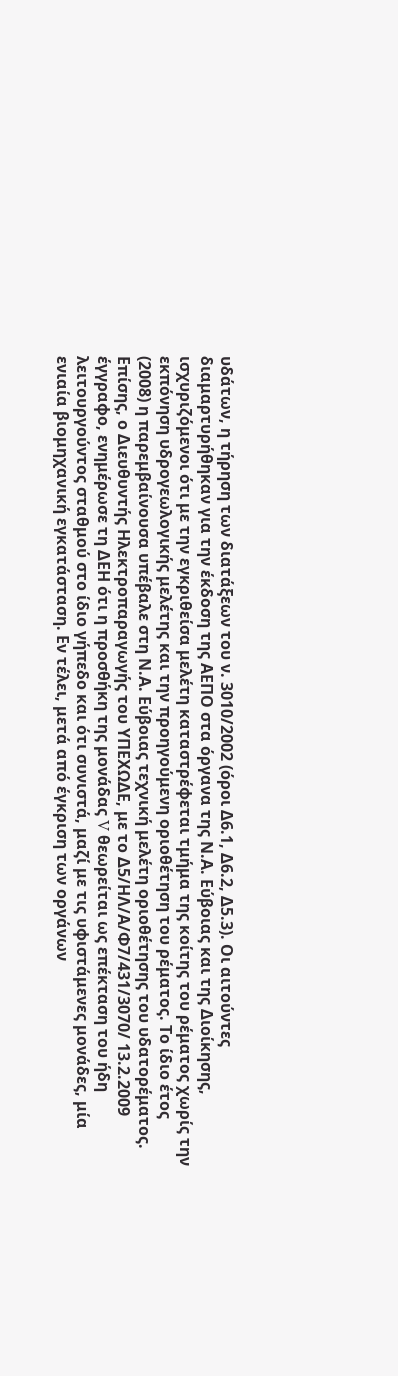υδάτων, η τήρηση των διατάξεων του ν. 3010/2002 (όροι Δ6.1, Δ6.2, Δ5.3). Οι αιτούντες διαμαρτυρήθηκαν για την έκδοση της ΑΕΠΟ στα όργανα της Ν.Α. Εύβοιας και της Διοίκησης, ισχυριζόμενοι ότι με την εγκριθείσα μελέτη καταστρέφεται τμήμα της κοίτης του ρέματος χωρίς την εκπόνηση υδρογεωλογικής μελέτης και την προηγούμενη οριοθέτηση του ρέματος. Το ίδιο έτος (2008) η παρεμβαίνουσα υπέβαλε στη Ν.Α. Εύβοιας τεχνική μελέτη οριοθέτησης του υδατορέματος. Επίσης, ο Διευθυντής Ηλεκτροπαραγωγής του ΥΠΕΧΩΔΕ, με το Δ5/ΗΛ/Α/Φ7/431/3070/ 13.2.2009 έγγραφο, ενημέρωσε τη ΔΕΗ ότι η προσθήκη της μονάδας V θεωρείται ως επέκταση του ήδη λειτουργούντος σταθμού στο ίδιο γήπεδο και ότι συνιστά, μαζί με τις υφιστάμενες μονάδες, μία ενιαία βιομηχανική εγκατάσταση. Εν τέλει, μετά από έγκριση των οργάνων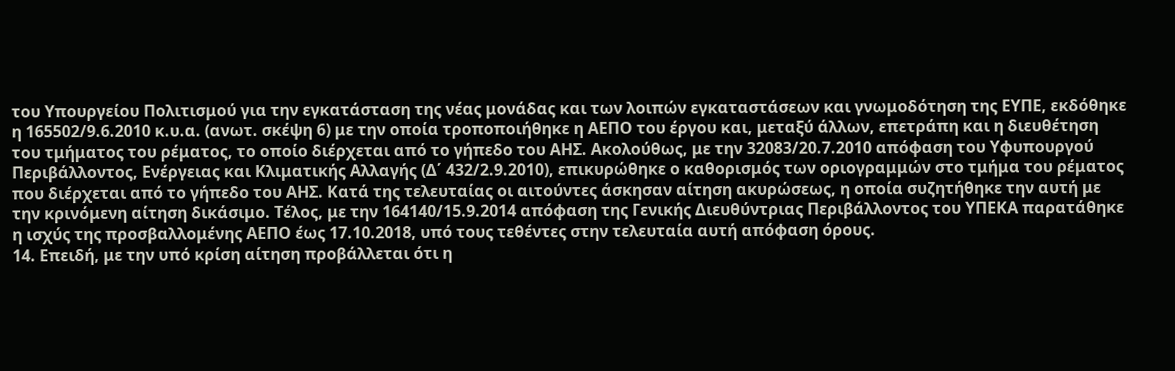του Υπουργείου Πολιτισμού για την εγκατάσταση της νέας μονάδας και των λοιπών εγκαταστάσεων και γνωμοδότηση της ΕΥΠΕ, εκδόθηκε η 165502/9.6.2010 κ.υ.α. (ανωτ. σκέψη 6) με την οποία τροποποιήθηκε η ΑΕΠΟ του έργου και, μεταξύ άλλων, επετράπη και η διευθέτηση του τμήματος του ρέματος, το οποίο διέρχεται από το γήπεδο του ΑΗΣ. Ακολούθως, με την 32083/20.7.2010 απόφαση του Υφυπουργού Περιβάλλοντος, Ενέργειας και Κλιματικής Αλλαγής (Δ΄ 432/2.9.2010), επικυρώθηκε ο καθορισμός των οριογραμμών στο τμήμα του ρέματος που διέρχεται από το γήπεδο του ΑΗΣ. Κατά της τελευταίας οι αιτούντες άσκησαν αίτηση ακυρώσεως, η οποία συζητήθηκε την αυτή με την κρινόμενη αίτηση δικάσιμο. Τέλος, με την 164140/15.9.2014 απόφαση της Γενικής Διευθύντριας Περιβάλλοντος του ΥΠΕΚΑ παρατάθηκε η ισχύς της προσβαλλομένης ΑΕΠΟ έως 17.10.2018, υπό τους τεθέντες στην τελευταία αυτή απόφαση όρους.
14. Επειδή, με την υπό κρίση αίτηση προβάλλεται ότι η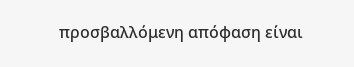προσβαλλόμενη απόφαση είναι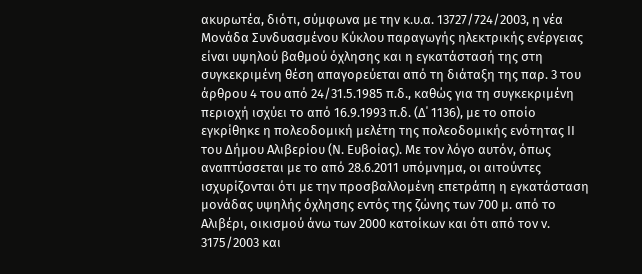ακυρωτέα, διότι, σύμφωνα με την κ.υ.α. 13727/724/2003, η νέα Μονάδα Συνδυασμένου Κύκλου παραγωγής ηλεκτρικής ενέργειας είναι υψηλού βαθμού όχλησης και η εγκατάστασή της στη συγκεκριμένη θέση απαγορεύεται από τη διάταξη της παρ. 3 του άρθρου 4 του από 24/31.5.1985 π.δ., καθώς για τη συγκεκριμένη περιοχή ισχύει το από 16.9.1993 π.δ. (Δ΄ 1136), με το οποίο εγκρίθηκε η πολεοδομική μελέτη της πολεοδομικής ενότητας ΙΙ του Δήμου Αλιβερίου (Ν. Ευβοίας). Με τον λόγο αυτόν, όπως αναπτύσσεται με το από 28.6.2011 υπόμνημα, οι αιτούντες ισχυρίζονται ότι με την προσβαλλομένη επετράπη η εγκατάσταση μονάδας υψηλής όχλησης εντός της ζώνης των 700 μ. από το Αλιβέρι, οικισμού άνω των 2000 κατοίκων και ότι από τον ν. 3175/2003 και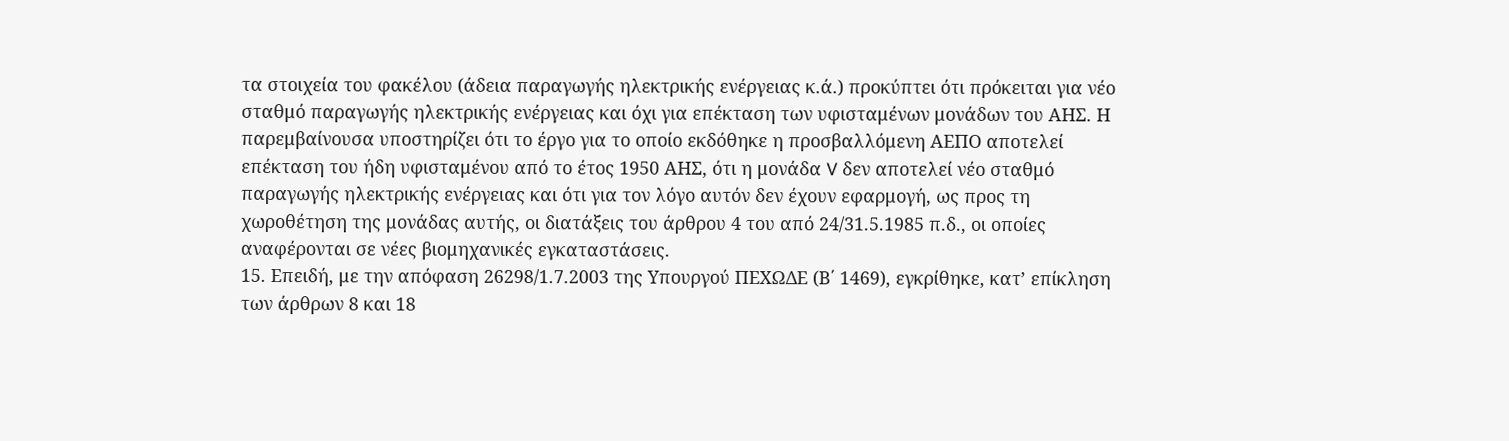τα στοιχεία του φακέλου (άδεια παραγωγής ηλεκτρικής ενέργειας κ.ά.) προκύπτει ότι πρόκειται για νέο σταθμό παραγωγής ηλεκτρικής ενέργειας και όχι για επέκταση των υφισταμένων μονάδων του ΑΗΣ. Η παρεμβαίνουσα υποστηρίζει ότι το έργο για το οποίο εκδόθηκε η προσβαλλόμενη ΑΕΠΟ αποτελεί επέκταση του ήδη υφισταμένου από το έτος 1950 ΑΗΣ, ότι η μονάδα V δεν αποτελεί νέο σταθμό παραγωγής ηλεκτρικής ενέργειας και ότι για τον λόγο αυτόν δεν έχουν εφαρμογή, ως προς τη χωροθέτηση της μονάδας αυτής, οι διατάξεις του άρθρου 4 του από 24/31.5.1985 π.δ., οι οποίες αναφέρονται σε νέες βιομηχανικές εγκαταστάσεις.
15. Επειδή, με την απόφαση 26298/1.7.2003 της Υπουργού ΠΕΧΩΔΕ (Β΄ 1469), εγκρίθηκε, κατ’ επίκληση των άρθρων 8 και 18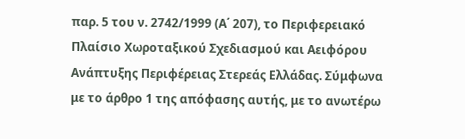παρ. 5 του ν. 2742/1999 (Α΄ 207), το Περιφερειακό Πλαίσιο Χωροταξικού Σχεδιασμού και Αειφόρου Ανάπτυξης Περιφέρειας Στερεάς Ελλάδας. Σύμφωνα με το άρθρο 1 της απόφασης αυτής, με το ανωτέρω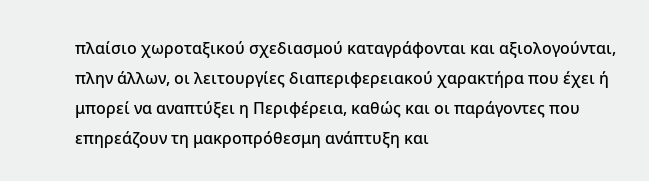πλαίσιο χωροταξικού σχεδιασμού καταγράφονται και αξιολογούνται, πλην άλλων, οι λειτουργίες διαπεριφερειακού χαρακτήρα που έχει ή μπορεί να αναπτύξει η Περιφέρεια, καθώς και οι παράγοντες που επηρεάζουν τη μακροπρόθεσμη ανάπτυξη και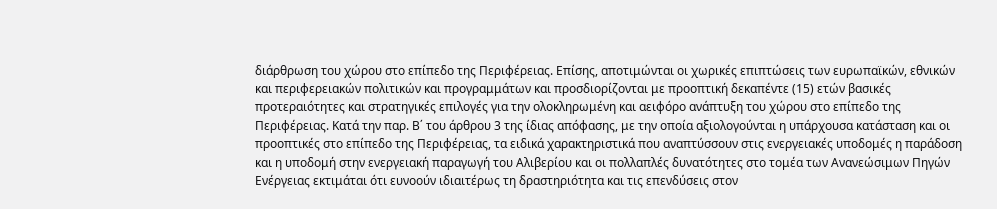διάρθρωση του χώρου στο επίπεδο της Περιφέρειας. Επίσης, αποτιμώνται οι χωρικές επιπτώσεις των ευρωπαϊκών, εθνικών και περιφερειακών πολιτικών και προγραμμάτων και προσδιορίζονται με προοπτική δεκαπέντε (15) ετών βασικές προτεραιότητες και στρατηγικές επιλογές για την ολοκληρωμένη και αειφόρο ανάπτυξη του χώρου στο επίπεδο της Περιφέρειας. Κατά την παρ. Β΄ του άρθρου 3 της ίδιας απόφασης, με την οποία αξιολογούνται η υπάρχουσα κατάσταση και οι προοπτικές στο επίπεδο της Περιφέρειας, τα ειδικά χαρακτηριστικά που αναπτύσσουν στις ενεργειακές υποδομές η παράδοση και η υποδομή στην ενεργειακή παραγωγή του Αλιβερίου και οι πολλαπλές δυνατότητες στο τομέα των Ανανεώσιμων Πηγών Ενέργειας εκτιμάται ότι ευνοούν ιδιαιτέρως τη δραστηριότητα και τις επενδύσεις στον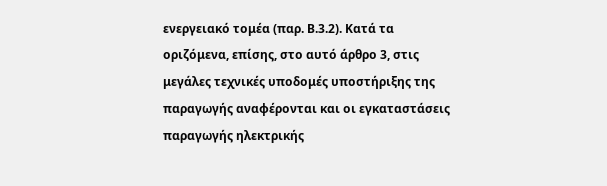ενεργειακό τομέα (παρ. Β.3.2). Κατά τα οριζόμενα, επίσης, στο αυτό άρθρο 3, στις μεγάλες τεχνικές υποδομές υποστήριξης της παραγωγής αναφέρονται και οι εγκαταστάσεις παραγωγής ηλεκτρικής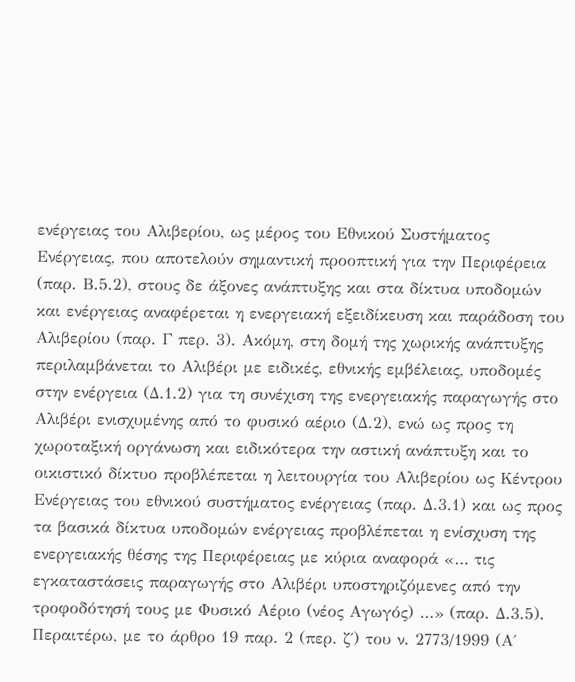ενέργειας του Αλιβερίου, ως μέρος του Εθνικού Συστήματος Ενέργειας, που αποτελούν σημαντική προοπτική για την Περιφέρεια (παρ. Β.5.2), στους δε άξονες ανάπτυξης και στα δίκτυα υποδομών και ενέργειας αναφέρεται η ενεργειακή εξειδίκευση και παράδοση του Αλιβερίου (παρ. Γ περ. 3). Ακόμη, στη δομή της χωρικής ανάπτυξης περιλαμβάνεται το Αλιβέρι με ειδικές, εθνικής εμβέλειας, υποδομές στην ενέργεια (Δ.1.2) για τη συνέχιση της ενεργειακής παραγωγής στο Αλιβέρι ενισχυμένης από το φυσικό αέριο (Δ.2), ενώ ως προς τη χωροταξική οργάνωση και ειδικότερα την αστική ανάπτυξη και το οικιστικό δίκτυο προβλέπεται η λειτουργία του Αλιβερίου ως Κέντρου Ενέργειας του εθνικού συστήματος ενέργειας (παρ. Δ.3.1) και ως προς τα βασικά δίκτυα υποδομών ενέργειας προβλέπεται η ενίσχυση της ενεργειακής θέσης της Περιφέρειας με κύρια αναφορά «… τις εγκαταστάσεις παραγωγής στο Αλιβέρι υποστηριζόμενες από την τροφοδότησή τους με Φυσικό Αέριο (νέος Αγωγός) …» (παρ. Δ.3.5). Περαιτέρω, με το άρθρο 19 παρ. 2 (περ. ζ΄) του ν. 2773/1999 (Α΄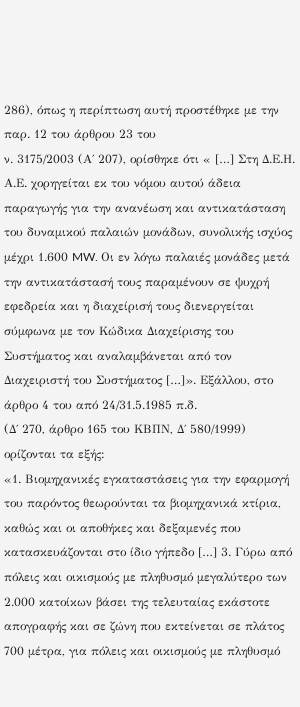286), όπως η περίπτωση αυτή προστέθηκε με την παρ. 12 του άρθρου 23 του
ν. 3175/2003 (Α΄ 207), ορίσθηκε ότι « […] Στη Δ.Ε.Η. Α.Ε. χορηγείται εκ του νόμου αυτού άδεια παραγωγής για την ανανέωση και αντικατάσταση του δυναμικού παλαιών μονάδων, συνολικής ισχύος μέχρι 1.600 MW. Οι εν λόγω παλαιές μονάδες μετά την αντικατάστασή τους παραμένουν σε ψυχρή εφεδρεία και η διαχείρισή τους διενεργείται σύμφωνα με τον Κώδικα Διαχείρισης του Συστήματος και αναλαμβάνεται από τον Διαχειριστή του Συστήματος […]». Εξάλλου, στο άρθρο 4 του από 24/31.5.1985 π.δ.
(Δ΄ 270, άρθρο 165 του ΚΒΠΝ, Δ΄ 580/1999) ορίζονται τα εξής:
«1. Βιομηχανικές εγκαταστάσεις για την εφαρμογή του παρόντος θεωρούνται τα βιομηχανικά κτίρια, καθώς και οι αποθήκες και δεξαμενές που κατασκευάζονται στο ίδιο γήπεδο […] 3. Γύρω από πόλεις και οικισμούς με πληθυσμό μεγαλύτερο των 2.000 κατοίκων βάσει της τελευταίας εκάστοτε απογραφής και σε ζώνη που εκτείνεται σε πλάτος 700 μέτρα, για πόλεις και οικισμούς με πληθυσμό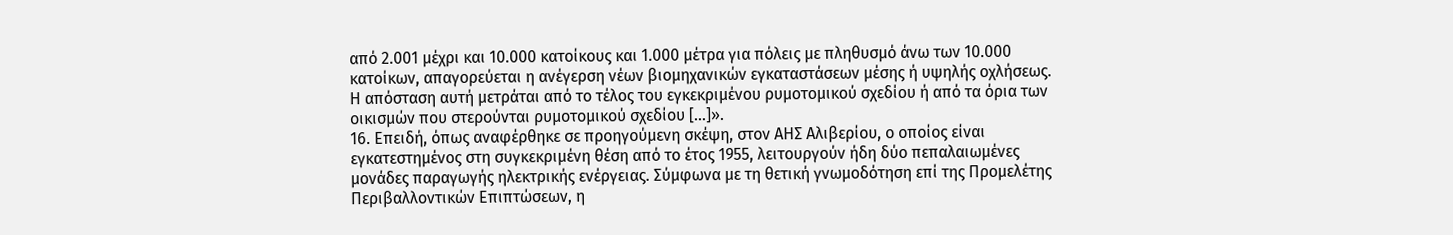από 2.001 μέχρι και 10.000 κατοίκους και 1.000 μέτρα για πόλεις με πληθυσμό άνω των 10.000 κατοίκων, απαγορεύεται η ανέγερση νέων βιομηχανικών εγκαταστάσεων μέσης ή υψηλής οχλήσεως. Η απόσταση αυτή μετράται από το τέλος του εγκεκριμένου ρυμοτομικού σχεδίου ή από τα όρια των οικισμών που στερούνται ρυμοτομικού σχεδίου […]».
16. Επειδή, όπως αναφέρθηκε σε προηγούμενη σκέψη, στον ΑΗΣ Αλιβερίου, ο οποίος είναι εγκατεστημένος στη συγκεκριμένη θέση από το έτος 1955, λειτουργούν ήδη δύο πεπαλαιωμένες μονάδες παραγωγής ηλεκτρικής ενέργειας. Σύμφωνα με τη θετική γνωμοδότηση επί της Προμελέτης Περιβαλλοντικών Επιπτώσεων, η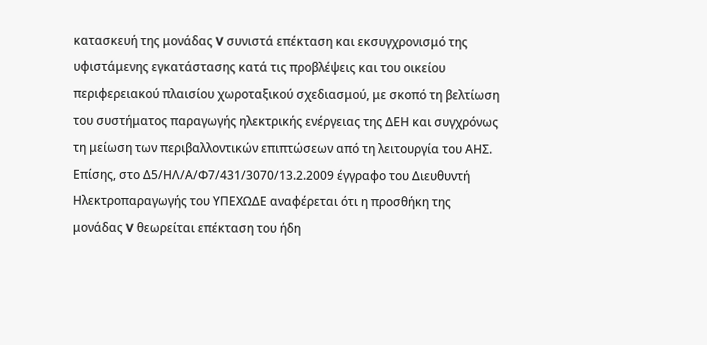κατασκευή της μονάδας V συνιστά επέκταση και εκσυγχρονισμό της υφιστάμενης εγκατάστασης κατά τις προβλέψεις και του οικείου περιφερειακού πλαισίου χωροταξικού σχεδιασμού, με σκοπό τη βελτίωση του συστήματος παραγωγής ηλεκτρικής ενέργειας της ΔΕΗ και συγχρόνως τη μείωση των περιβαλλοντικών επιπτώσεων από τη λειτουργία του ΑΗΣ. Επίσης, στο Δ5/ΗΛ/Α/Φ7/431/3070/13.2.2009 έγγραφο του Διευθυντή Ηλεκτροπαραγωγής του ΥΠΕΧΩΔΕ αναφέρεται ότι η προσθήκη της μονάδας V θεωρείται επέκταση του ήδη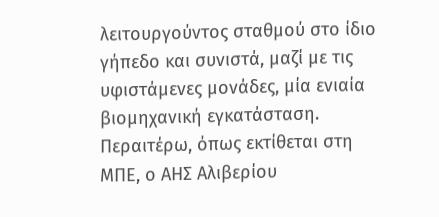λειτουργούντος σταθμού στο ίδιο γήπεδο και συνιστά, μαζί με τις υφιστάμενες μονάδες, μία ενιαία βιομηχανική εγκατάσταση. Περαιτέρω, όπως εκτίθεται στη ΜΠΕ, ο ΑΗΣ Αλιβερίου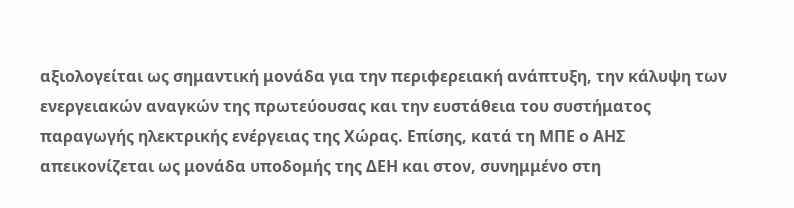αξιολογείται ως σημαντική μονάδα για την περιφερειακή ανάπτυξη, την κάλυψη των ενεργειακών αναγκών της πρωτεύουσας και την ευστάθεια του συστήματος παραγωγής ηλεκτρικής ενέργειας της Χώρας. Επίσης, κατά τη ΜΠΕ ο ΑΗΣ απεικονίζεται ως μονάδα υποδομής της ΔΕΗ και στον, συνημμένο στη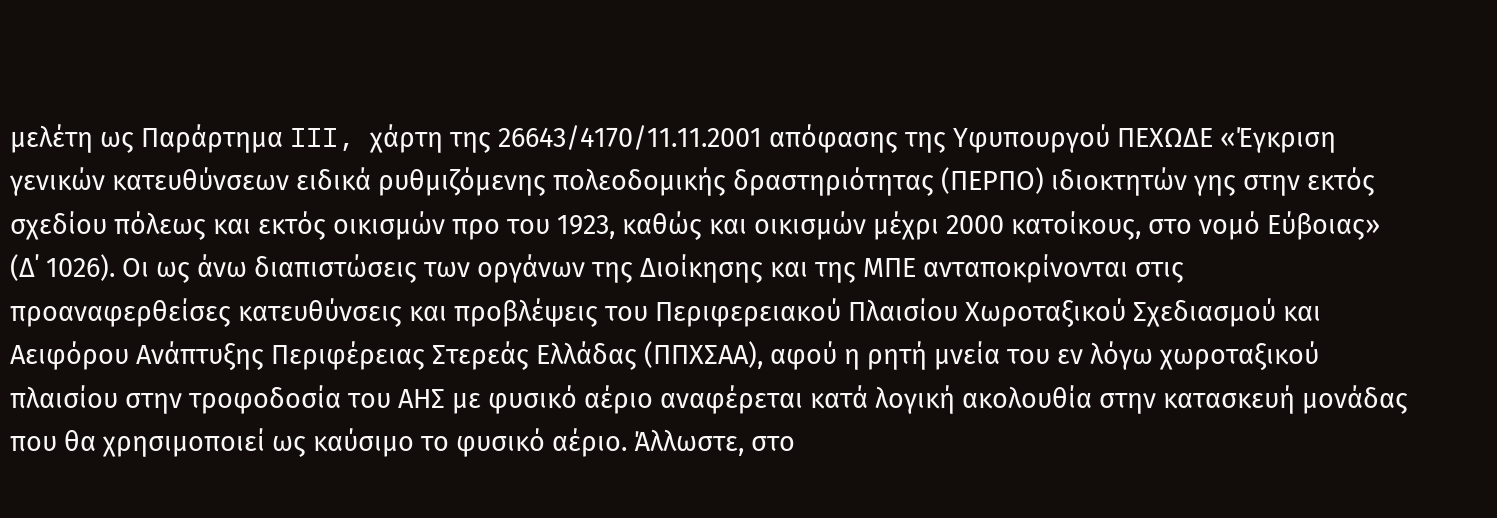μελέτη ως Παράρτημα III, χάρτη της 26643/4170/11.11.2001 απόφασης της Υφυπουργού ΠΕΧΩΔΕ «Έγκριση γενικών κατευθύνσεων ειδικά ρυθμιζόμενης πολεοδομικής δραστηριότητας (ΠΕΡΠΟ) ιδιοκτητών γης στην εκτός σχεδίου πόλεως και εκτός οικισμών προ του 1923, καθώς και οικισμών μέχρι 2000 κατοίκους, στο νομό Εύβοιας» (Δ΄ 1026). Οι ως άνω διαπιστώσεις των οργάνων της Διοίκησης και της ΜΠΕ ανταποκρίνονται στις προαναφερθείσες κατευθύνσεις και προβλέψεις του Περιφερειακού Πλαισίου Χωροταξικού Σχεδιασμού και Αειφόρου Ανάπτυξης Περιφέρειας Στερεάς Ελλάδας (ΠΠΧΣΑΑ), αφού η ρητή μνεία του εν λόγω χωροταξικού πλαισίου στην τροφοδοσία του ΑΗΣ με φυσικό αέριο αναφέρεται κατά λογική ακολουθία στην κατασκευή μονάδας που θα χρησιμοποιεί ως καύσιμο το φυσικό αέριο. Άλλωστε, στο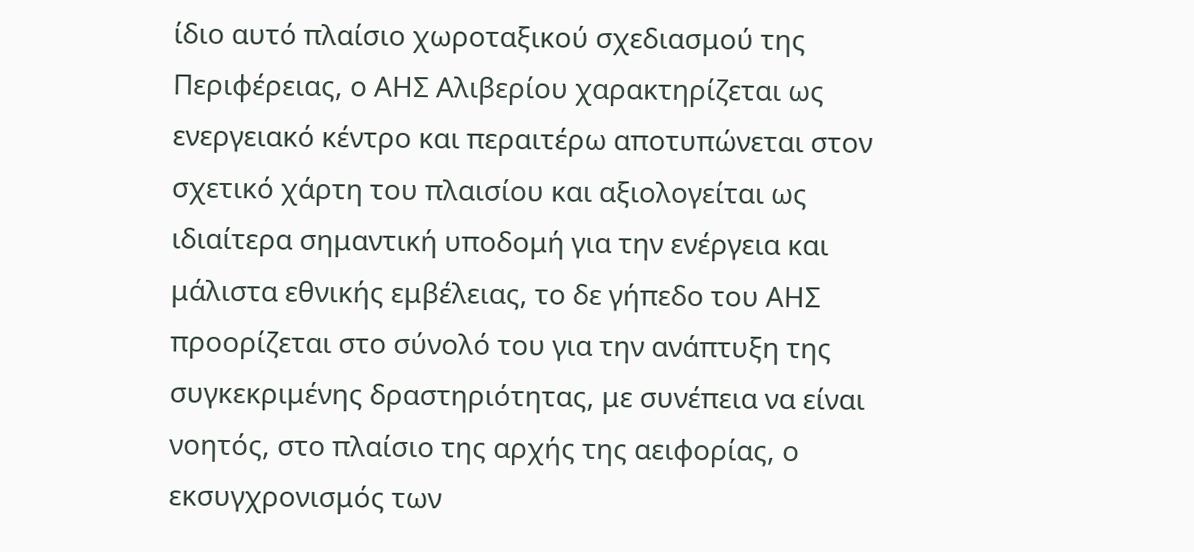ίδιο αυτό πλαίσιο χωροταξικού σχεδιασμού της Περιφέρειας, ο ΑΗΣ Αλιβερίου χαρακτηρίζεται ως ενεργειακό κέντρο και περαιτέρω αποτυπώνεται στον σχετικό χάρτη του πλαισίου και αξιολογείται ως ιδιαίτερα σημαντική υποδομή για την ενέργεια και μάλιστα εθνικής εμβέλειας, το δε γήπεδο του ΑΗΣ προορίζεται στο σύνολό του για την ανάπτυξη της συγκεκριμένης δραστηριότητας, με συνέπεια να είναι νοητός, στο πλαίσιο της αρχής της αειφορίας, ο εκσυγχρονισμός των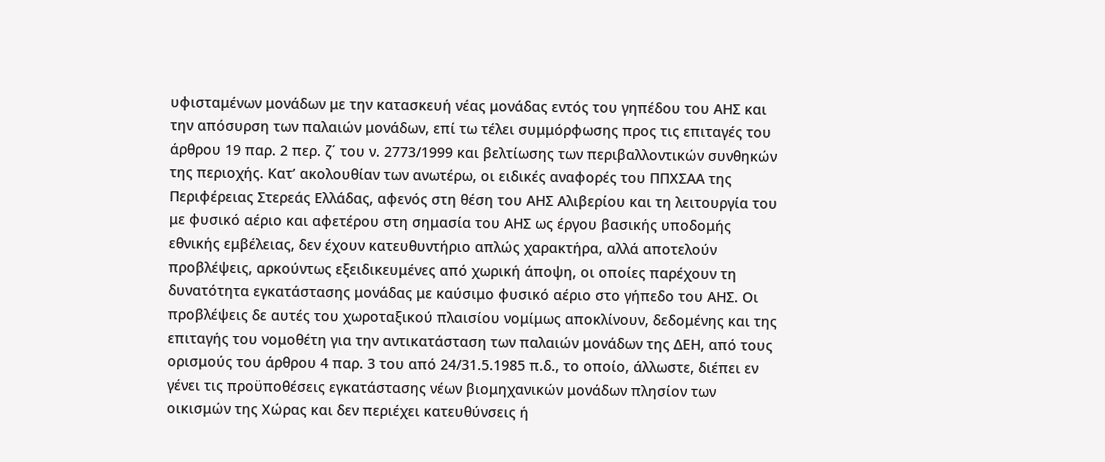υφισταμένων μονάδων με την κατασκευή νέας μονάδας εντός του γηπέδου του ΑΗΣ και την απόσυρση των παλαιών μονάδων, επί τω τέλει συμμόρφωσης προς τις επιταγές του άρθρου 19 παρ. 2 περ. ζ΄ του ν. 2773/1999 και βελτίωσης των περιβαλλοντικών συνθηκών της περιοχής. Κατ’ ακολουθίαν των ανωτέρω, οι ειδικές αναφορές του ΠΠΧΣΑΑ της Περιφέρειας Στερεάς Ελλάδας, αφενός στη θέση του ΑΗΣ Αλιβερίου και τη λειτουργία του με φυσικό αέριο και αφετέρου στη σημασία του ΑΗΣ ως έργου βασικής υποδομής εθνικής εμβέλειας, δεν έχουν κατευθυντήριο απλώς χαρακτήρα, αλλά αποτελούν προβλέψεις, αρκούντως εξειδικευμένες από χωρική άποψη, οι οποίες παρέχουν τη δυνατότητα εγκατάστασης μονάδας με καύσιμο φυσικό αέριο στο γήπεδο του ΑΗΣ. Οι προβλέψεις δε αυτές του χωροταξικού πλαισίου νομίμως αποκλίνουν, δεδομένης και της επιταγής του νομοθέτη για την αντικατάσταση των παλαιών μονάδων της ΔΕΗ, από τους ορισμούς του άρθρου 4 παρ. 3 του από 24/31.5.1985 π.δ., το οποίο, άλλωστε, διέπει εν γένει τις προϋποθέσεις εγκατάστασης νέων βιομηχανικών μονάδων πλησίον των οικισμών της Χώρας και δεν περιέχει κατευθύνσεις ή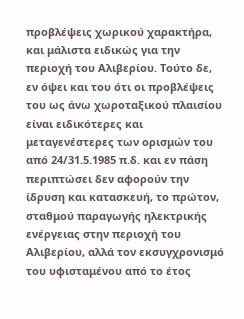προβλέψεις χωρικού χαρακτήρα, και μάλιστα ειδικώς για την περιοχή του Αλιβερίου. Τούτο δε, εν όψει και του ότι οι προβλέψεις του ως άνω χωροταξικού πλαισίου είναι ειδικότερες και μεταγενέστερες των ορισμών του από 24/31.5.1985 π.δ. και εν πάση περιπτώσει δεν αφορούν την ίδρυση και κατασκευή, το πρώτον, σταθμού παραγωγής ηλεκτρικής ενέργειας στην περιοχή του Αλιβερίου, αλλά τον εκσυγχρονισμό του υφισταμένου από το έτος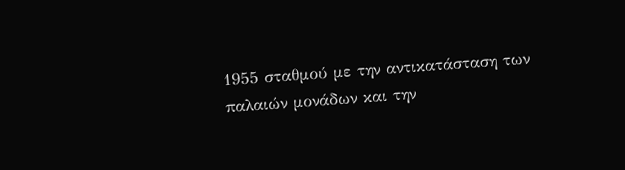1955 σταθμού με την αντικατάσταση των παλαιών μονάδων και την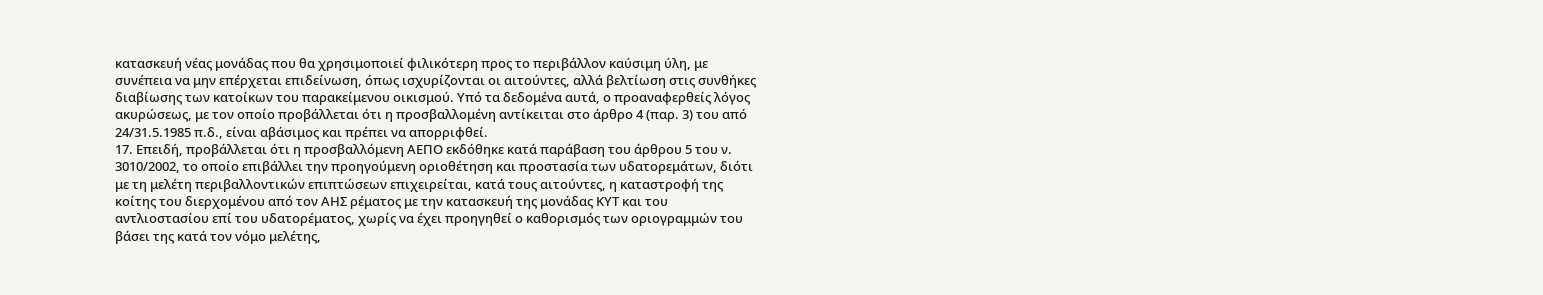κατασκευή νέας μονάδας που θα χρησιμοποιεί φιλικότερη προς το περιβάλλον καύσιμη ύλη, με συνέπεια να μην επέρχεται επιδείνωση, όπως ισχυρίζονται οι αιτούντες, αλλά βελτίωση στις συνθήκες διαβίωσης των κατοίκων του παρακείμενου οικισμού. Υπό τα δεδομένα αυτά, ο προαναφερθείς λόγος ακυρώσεως, με τον οποίο προβάλλεται ότι η προσβαλλομένη αντίκειται στο άρθρο 4 (παρ. 3) του από 24/31.5.1985 π.δ., είναι αβάσιμος και πρέπει να απορριφθεί.
17. Επειδή, προβάλλεται ότι η προσβαλλόμενη ΑΕΠΟ εκδόθηκε κατά παράβαση του άρθρου 5 του ν. 3010/2002, το οποίο επιβάλλει την προηγούμενη οριοθέτηση και προστασία των υδατορεμάτων, διότι με τη μελέτη περιβαλλοντικών επιπτώσεων επιχειρείται, κατά τους αιτούντες, η καταστροφή της κοίτης του διερχομένου από τον ΑΗΣ ρέματος με την κατασκευή της μονάδας ΚΥΤ και του αντλιοστασίου επί του υδατορέματος, χωρίς να έχει προηγηθεί ο καθορισμός των οριογραμμών του βάσει της κατά τον νόμο μελέτης,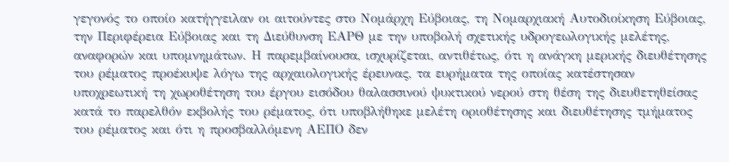γεγονός το οποίο κατήγγειλαν οι αιτούντες στο Νομάρχη Εύβοιας, τη Νομαρχιακή Αυτοδιοίκηση Εύβοιας, την Περιφέρεια Εύβοιας και τη Διεύθυνση ΕΑΡΘ με την υποβολή σχετικής υδρογεωλογικής μελέτης, αναφορών και υπομνημάτων. Η παρεμβαίνουσα, ισχυρίζεται, αντιθέτως, ότι η ανάγκη μερικής διευθέτησης του ρέματος προέκυψε λόγω της αρχαιολογικής έρευνας, τα ευρήματα της οποίας κατέστησαν υποχρεωτική τη χωροθέτηση του έργου εισόδου θαλασσινού ψυκτικού νερού στη θέση της διευθετηθείσας κατά το παρελθόν εκβολής του ρέματος, ότι υποβλήθηκε μελέτη οριοθέτησης και διευθέτησης τμήματος του ρέματος και ότι η προσβαλλόμενη ΑΕΠΟ δεν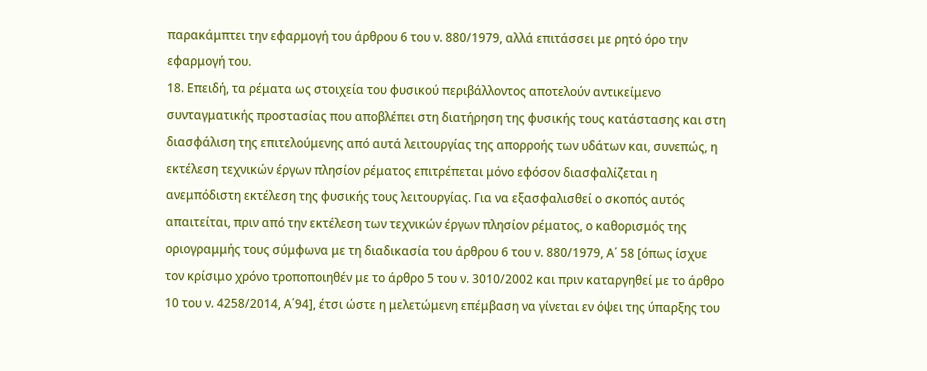παρακάμπτει την εφαρμογή του άρθρου 6 του ν. 880/1979, αλλά επιτάσσει με ρητό όρο την εφαρμογή του.
18. Επειδή, τα ρέματα ως στοιχεία του φυσικού περιβάλλοντος αποτελούν αντικείμενο συνταγματικής προστασίας που αποβλέπει στη διατήρηση της φυσικής τους κατάστασης και στη διασφάλιση της επιτελούμενης από αυτά λειτουργίας της απορροής των υδάτων και, συνεπώς, η εκτέλεση τεχνικών έργων πλησίον ρέματος επιτρέπεται μόνο εφόσον διασφαλίζεται η ανεμπόδιστη εκτέλεση της φυσικής τους λειτουργίας. Για να εξασφαλισθεί ο σκοπός αυτός απαιτείται, πριν από την εκτέλεση των τεχνικών έργων πλησίον ρέματος, ο καθορισμός της οριογραμμής τους σύμφωνα με τη διαδικασία του άρθρου 6 του ν. 880/1979, Α΄ 58 [όπως ίσχυε τον κρίσιμο χρόνο τροποποιηθέν με το άρθρο 5 του ν. 3010/2002 και πριν καταργηθεί με το άρθρο 10 του ν. 4258/2014, Α΄94], έτσι ώστε η μελετώμενη επέμβαση να γίνεται εν όψει της ύπαρξης του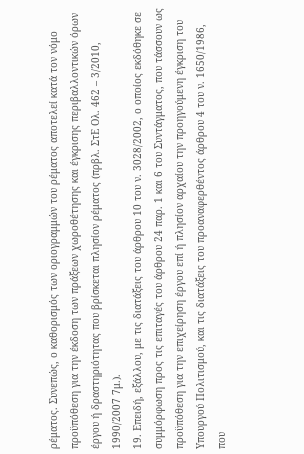ρέματος. Συνεπώς, ο καθορισμός των οριογραμμών του ρέματος αποτελεί κατά τον νόμο προϋπόθεση για την έκδοση των πράξεων χωροθέτησης και έγκρισης περιβαλλοντικών όρων έργου ή δραστηριότητας που βρίσκεται πλησίον ρέματος (πρβλ. ΣτΕ Ολ. 462 – 3/2010, 1990/2007 7μ.).
19. Επειδή, εξάλλου, με τις διατάξεις του άρθρου 10 του ν. 3028/2002, ο οποίος εκδόθηκε σε συμμόρφωση προς τις επιταγές του άρθρου 24 παρ. 1 και 6 του Συντάγματος, που τάσσουν ως προϋπόθεση για την επιχείρηση έργου επί ή πλησίον αρχαίου την προηγούμενη έγκριση του Υπουργού Πολιτισμού, και τις διατάξεις του προαναφερθέντος άρθρου 4 του ν. 1650/1986, που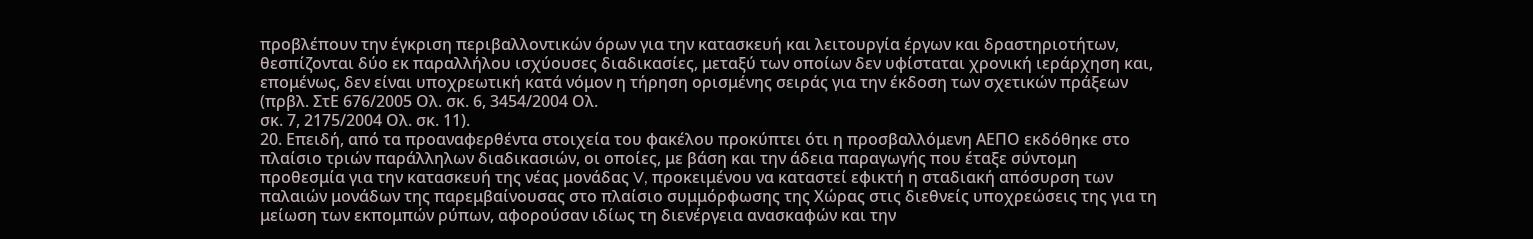προβλέπουν την έγκριση περιβαλλοντικών όρων για την κατασκευή και λειτουργία έργων και δραστηριοτήτων, θεσπίζονται δύο εκ παραλλήλου ισχύουσες διαδικασίες, μεταξύ των οποίων δεν υφίσταται χρονική ιεράρχηση και, επομένως, δεν είναι υποχρεωτική κατά νόμον η τήρηση ορισμένης σειράς για την έκδοση των σχετικών πράξεων (πρβλ. ΣτΕ 676/2005 Oλ. σκ. 6, 3454/2004 Ολ.
σκ. 7, 2175/2004 Ολ. σκ. 11).
20. Επειδή, από τα προαναφερθέντα στοιχεία του φακέλου προκύπτει ότι η προσβαλλόμενη ΑΕΠΟ εκδόθηκε στο πλαίσιο τριών παράλληλων διαδικασιών, οι οποίες, με βάση και την άδεια παραγωγής που έταξε σύντομη προθεσμία για την κατασκευή της νέας μονάδας V, προκειμένου να καταστεί εφικτή η σταδιακή απόσυρση των παλαιών μονάδων της παρεμβαίνουσας στο πλαίσιο συμμόρφωσης της Χώρας στις διεθνείς υποχρεώσεις της για τη μείωση των εκπομπών ρύπων, αφορούσαν ιδίως τη διενέργεια ανασκαφών και την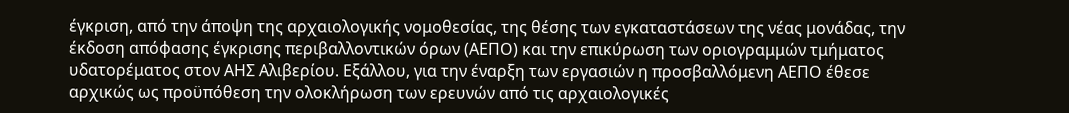έγκριση, από την άποψη της αρχαιολογικής νομοθεσίας, της θέσης των εγκαταστάσεων της νέας μονάδας, την έκδοση απόφασης έγκρισης περιβαλλοντικών όρων (ΑΕΠΟ) και την επικύρωση των οριογραμμών τμήματος υδατορέματος στον ΑΗΣ Αλιβερίου. Εξάλλου, για την έναρξη των εργασιών η προσβαλλόμενη ΑΕΠΟ έθεσε αρχικώς ως προϋπόθεση την ολοκλήρωση των ερευνών από τις αρχαιολογικές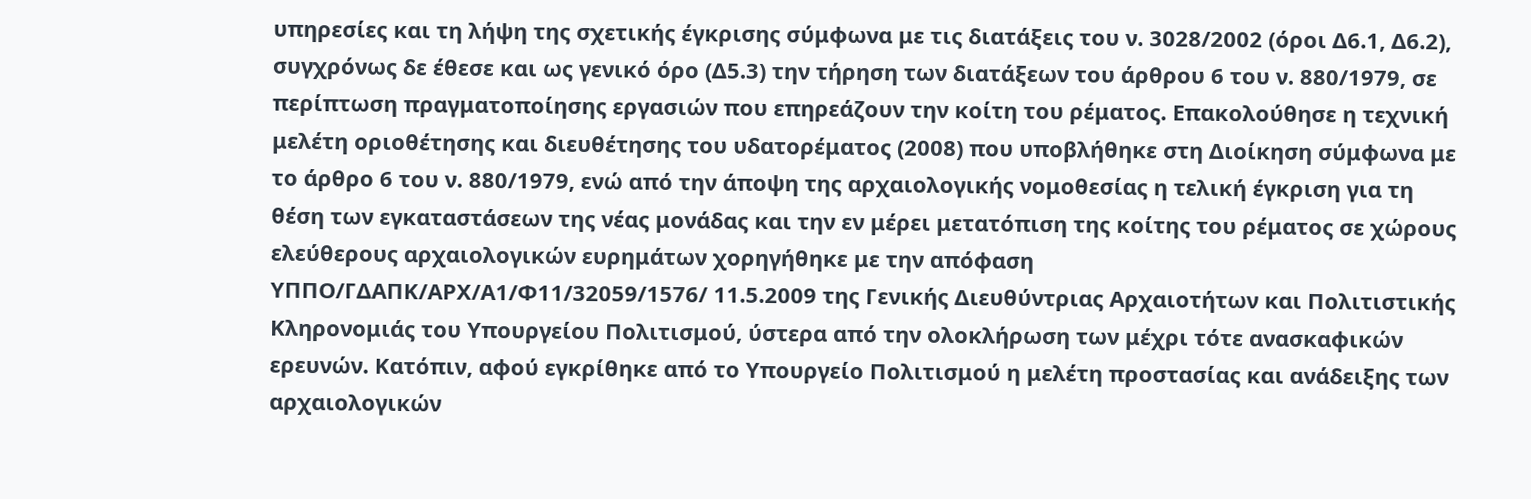υπηρεσίες και τη λήψη της σχετικής έγκρισης σύμφωνα με τις διατάξεις του ν. 3028/2002 (όροι Δ6.1, Δ6.2), συγχρόνως δε έθεσε και ως γενικό όρο (Δ5.3) την τήρηση των διατάξεων του άρθρου 6 του ν. 880/1979, σε περίπτωση πραγματοποίησης εργασιών που επηρεάζουν την κοίτη του ρέματος. Επακολούθησε η τεχνική μελέτη οριοθέτησης και διευθέτησης του υδατορέματος (2008) που υποβλήθηκε στη Διοίκηση σύμφωνα με το άρθρο 6 του ν. 880/1979, ενώ από την άποψη της αρχαιολογικής νομοθεσίας η τελική έγκριση για τη θέση των εγκαταστάσεων της νέας μονάδας και την εν μέρει μετατόπιση της κοίτης του ρέματος σε χώρους ελεύθερους αρχαιολογικών ευρημάτων χορηγήθηκε με την απόφαση ΥΠΠΟ/ΓΔΑΠΚ/ΑΡΧ/Α1/Φ11/32059/1576/ 11.5.2009 της Γενικής Διευθύντριας Αρχαιοτήτων και Πολιτιστικής Κληρονομιάς του Υπουργείου Πολιτισμού, ύστερα από την ολοκλήρωση των μέχρι τότε ανασκαφικών ερευνών. Κατόπιν, αφού εγκρίθηκε από το Υπουργείο Πολιτισμού η μελέτη προστασίας και ανάδειξης των αρχαιολογικών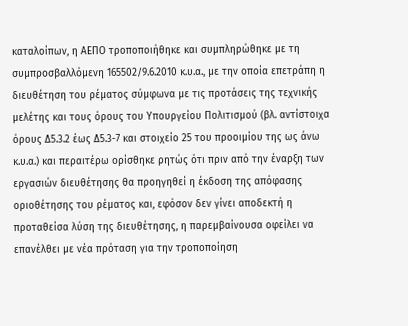καταλοίπων, η ΑΕΠΟ τροποποιήθηκε και συμπληρώθηκε με τη συμπροσβαλλόμενη 165502/9.6.2010 κ.υ.α., με την οποία επετράπη η διευθέτηση του ρέματος σύμφωνα με τις προτάσεις της τεχνικής μελέτης και τους όρους του Υπουργείου Πολιτισμού (βλ. αντίστοιχα όρους Δ5.3.2 έως Δ5.3-7 και στοιχείο 25 του προοιμίου της ως άνω κ.υ.α.) και περαιτέρω ορίσθηκε ρητώς ότι πριν από την έναρξη των εργασιών διευθέτησης θα προηγηθεί η έκδοση της απόφασης οριοθέτησης του ρέματος και, εφόσον δεν γίνει αποδεκτή η προταθείσα λύση της διευθέτησης, η παρεμβαίνουσα οφείλει να επανέλθει με νέα πρόταση για την τροποποίηση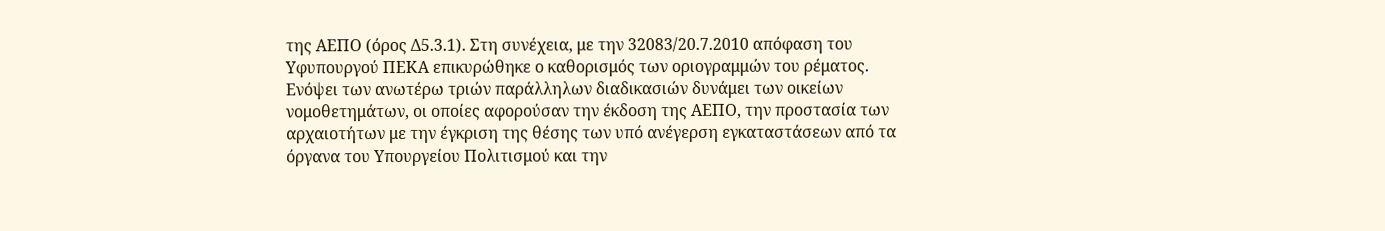της ΑΕΠΟ (όρος Δ5.3.1). Στη συνέχεια, με την 32083/20.7.2010 απόφαση του Υφυπουργού ΠΕΚΑ επικυρώθηκε ο καθορισμός των οριογραμμών του ρέματος. Ενόψει των ανωτέρω τριών παράλληλων διαδικασιών δυνάμει των οικείων νομοθετημάτων, οι οποίες αφορούσαν την έκδοση της ΑΕΠΟ, την προστασία των αρχαιοτήτων με την έγκριση της θέσης των υπό ανέγερση εγκαταστάσεων από τα όργανα του Υπουργείου Πολιτισμού και την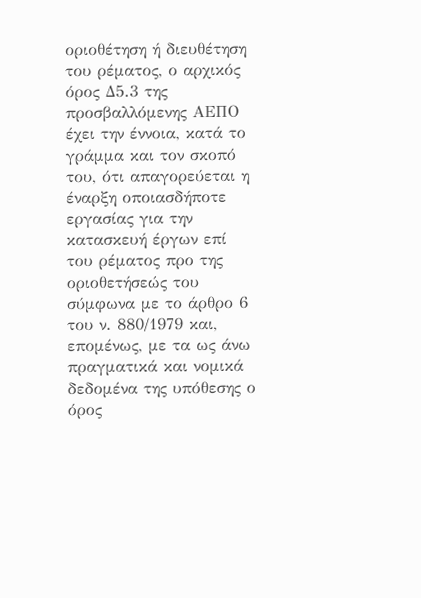οριοθέτηση ή διευθέτηση του ρέματος, ο αρχικός όρος Δ5.3 της προσβαλλόμενης ΑΕΠΟ έχει την έννοια, κατά το γράμμα και τον σκοπό του, ότι απαγορεύεται η έναρξη οποιασδήποτε εργασίας για την κατασκευή έργων επί του ρέματος προ της οριοθετήσεώς του σύμφωνα με το άρθρο 6 του ν. 880/1979 και, επομένως, με τα ως άνω πραγματικά και νομικά δεδομένα της υπόθεσης ο όρος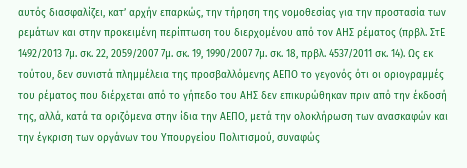αυτός διασφαλίζει, κατ’ αρχήν επαρκώς, την τήρηση της νομοθεσίας για την προστασία των ρεμάτων και στην προκειμένη περίπτωση του διερχομένου από τον ΑΗΣ ρέματος (πρβλ. ΣτΕ 1492/2013 7μ. σκ. 22, 2059/2007 7μ. σκ. 19, 1990/2007 7μ. σκ. 18, πρβλ. 4537/2011 σκ. 14). Ως εκ τούτου, δεν συνιστά πλημμέλεια της προσβαλλόμενης ΑΕΠΟ το γεγονός ότι οι οριογραμμές του ρέματος που διέρχεται από το γήπεδο του ΑΗΣ δεν επικυρώθηκαν πριν από την έκδοσή της, αλλά, κατά τα οριζόμενα στην ίδια την ΑΕΠΟ, μετά την ολοκλήρωση των ανασκαφών και την έγκριση των οργάνων του Υπουργείου Πολιτισμού, συναφώς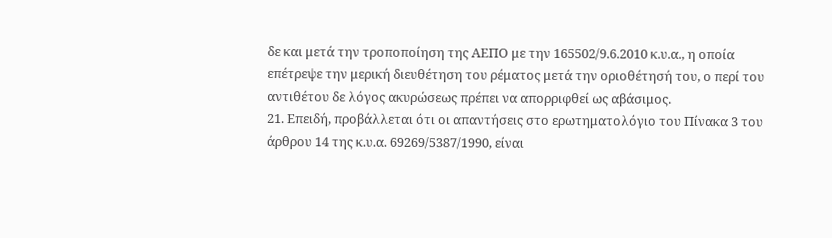δε και μετά την τροποποίηση της ΑΕΠΟ με την 165502/9.6.2010 κ.υ.α., η οποία επέτρεψε την μερική διευθέτηση του ρέματος μετά την οριοθέτησή του, ο περί του αντιθέτου δε λόγος ακυρώσεως πρέπει να απορριφθεί ως αβάσιμος.
21. Επειδή, προβάλλεται ότι οι απαντήσεις στο ερωτηματολόγιο του Πίνακα 3 του άρθρου 14 της κ.υ.α. 69269/5387/1990, είναι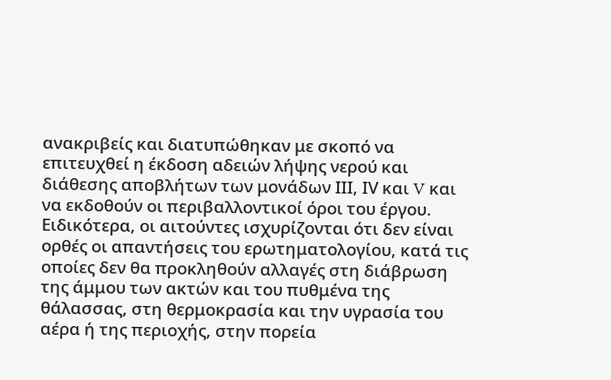ανακριβείς και διατυπώθηκαν με σκοπό να επιτευχθεί η έκδοση αδειών λήψης νερού και διάθεσης αποβλήτων των μονάδων ΙΙΙ, ΙV και V και να εκδοθούν οι περιβαλλοντικοί όροι του έργου. Ειδικότερα, οι αιτούντες ισχυρίζονται ότι δεν είναι ορθές οι απαντήσεις του ερωτηματολογίου, κατά τις οποίες δεν θα προκληθούν αλλαγές στη διάβρωση της άμμου των ακτών και του πυθμένα της θάλασσας, στη θερμοκρασία και την υγρασία του αέρα ή της περιοχής, στην πορεία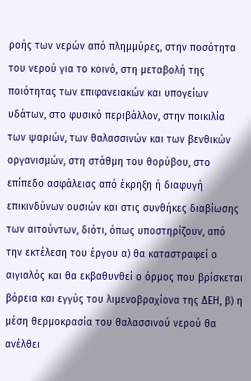ροής των νερών από πλημμύρες, στην ποσότητα του νερού για το κοινό, στη μεταβολή της ποιότητας των επιφανειακών και υπογείων υδάτων, στο φυσικό περιβάλλον, στην ποικιλία των ψαριών, των θαλασσινών και των βενθικών οργανισμών, στη στάθμη του θορύβου, στο επίπεδο ασφάλειας από έκρηξη ή διαφυγή επικινδύνων ουσιών και στις συνθήκες διαβίωσης των αιτούντων, διότι, όπως υποστηρίζουν, από την εκτέλεση του έργου α) θα καταστραφεί ο αιγιαλός και θα εκβαθυνθεί ο όρμος που βρίσκεται βόρεια και εγγύς του λιμενοβραχίονα της ΔΕΗ, β) η μέση θερμοκρασία του θαλασσινού νερού θα ανέλθει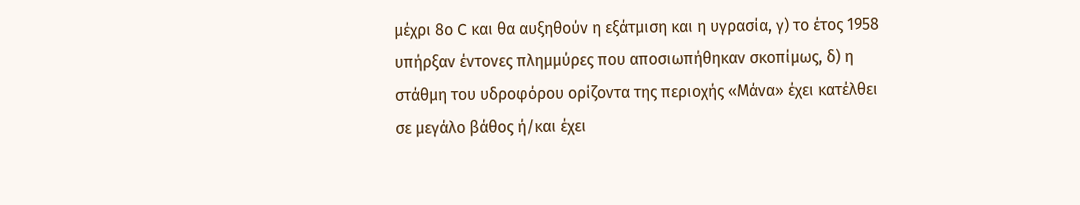μέχρι 8ο C και θα αυξηθούν η εξάτμιση και η υγρασία, γ) το έτος 1958 υπήρξαν έντονες πλημμύρες που αποσιωπήθηκαν σκοπίμως, δ) η στάθμη του υδροφόρου ορίζοντα της περιοχής «Μάνα» έχει κατέλθει σε μεγάλο βάθος ή/και έχει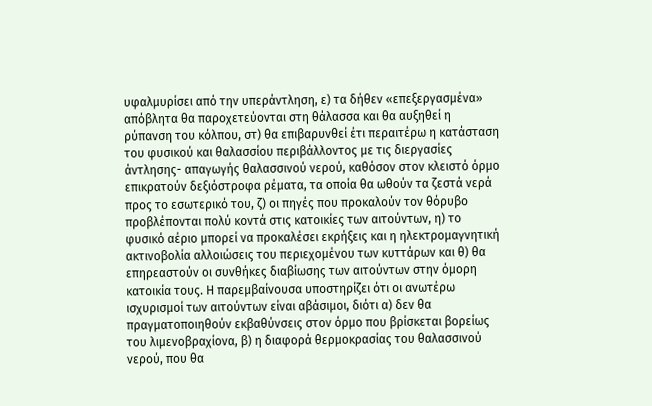υφαλμυρίσει από την υπεράντληση, ε) τα δήθεν «επεξεργασμένα» απόβλητα θα παροχετεύονται στη θάλασσα και θα αυξηθεί η ρύπανση του κόλπου, στ) θα επιβαρυνθεί έτι περαιτέρω η κατάσταση του φυσικού και θαλασσίου περιβάλλοντος με τις διεργασίες άντλησης- απαγωγής θαλασσινού νερού, καθόσον στον κλειστό όρμο επικρατούν δεξιόστροφα ρέματα, τα οποία θα ωθούν τα ζεστά νερά προς το εσωτερικό του, ζ) οι πηγές που προκαλούν τον θόρυβο προβλέπονται πολύ κοντά στις κατοικίες των αιτούντων, η) το φυσικό αέριο μπορεί να προκαλέσει εκρήξεις και η ηλεκτρομαγνητική ακτινοβολία αλλοιώσεις του περιεχομένου των κυττάρων και θ) θα επηρεαστούν οι συνθήκες διαβίωσης των αιτούντων στην όμορη κατοικία τους. Η παρεμβαίνουσα υποστηρίζει ότι οι ανωτέρω ισχυρισμοί των αιτούντων είναι αβάσιμοι, διότι α) δεν θα πραγματοποιηθούν εκβαθύνσεις στον όρμο που βρίσκεται βορείως του λιμενοβραχίονα, β) η διαφορά θερμοκρασίας του θαλασσινού νερού, που θα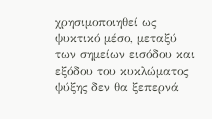χρησιμοποιηθεί ως ψυκτικό μέσο, μεταξύ των σημείων εισόδου και εξόδου του κυκλώματος ψύξης δεν θα ξεπερνά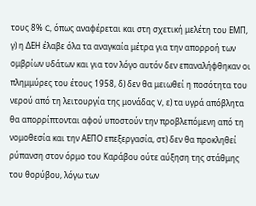τους 8% C, όπως αναφέρεται και στη σχετική μελέτη του ΕΜΠ, γ) η ΔΕΗ έλαβε όλα τα αναγκαία μέτρα για την απορροή των ομβρίων υδάτων και για τον λόγο αυτόν δεν επαναλήφθηκαν οι πλημμύρες του έτους 1958, δ) δεν θα μειωθεί η ποσότητα του νερού από τη λειτουργία της μονάδας V, ε) τα υγρά απόβλητα θα απορρίπτονται αφού υποστούν την προβλεπόμενη από τη νομοθεσία και την ΑΕΠΟ επεξεργασία, στ) δεν θα προκληθεί ρύπανση στον όρμο του Καράβου ούτε αύξηση της στάθμης του θορύβου, λόγω των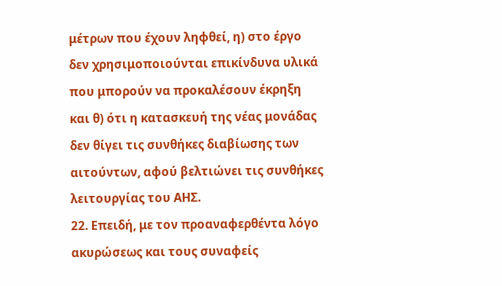μέτρων που έχουν ληφθεί, η) στο έργο δεν χρησιμοποιούνται επικίνδυνα υλικά που μπορούν να προκαλέσουν έκρηξη και θ) ότι η κατασκευή της νέας μονάδας δεν θίγει τις συνθήκες διαβίωσης των αιτούντων, αφού βελτιώνει τις συνθήκες λειτουργίας του ΑΗΣ.
22. Επειδή, με τον προαναφερθέντα λόγο ακυρώσεως και τους συναφείς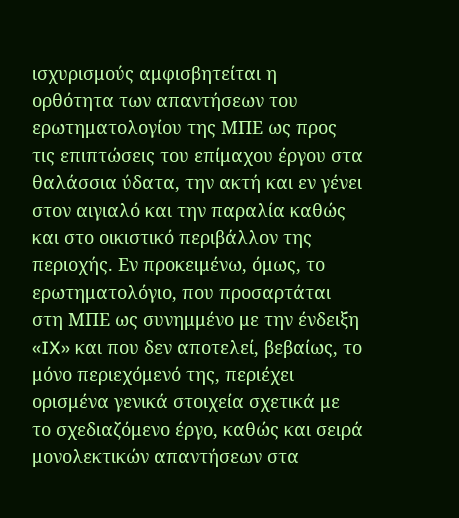ισχυρισμούς αμφισβητείται η ορθότητα των απαντήσεων του ερωτηματολογίου της ΜΠΕ ως προς τις επιπτώσεις του επίμαχου έργου στα θαλάσσια ύδατα, την ακτή και εν γένει στον αιγιαλό και την παραλία καθώς και στο οικιστικό περιβάλλον της περιοχής. Εν προκειμένω, όμως, το ερωτηματολόγιο, που προσαρτάται στη ΜΠΕ ως συνημμένο με την ένδειξη «IX» και που δεν αποτελεί, βεβαίως, το μόνο περιεχόμενό της, περιέχει ορισμένα γενικά στοιχεία σχετικά με το σχεδιαζόμενο έργο, καθώς και σειρά μονολεκτικών απαντήσεων στα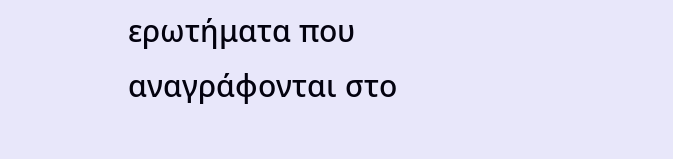ερωτήματα που αναγράφονται στο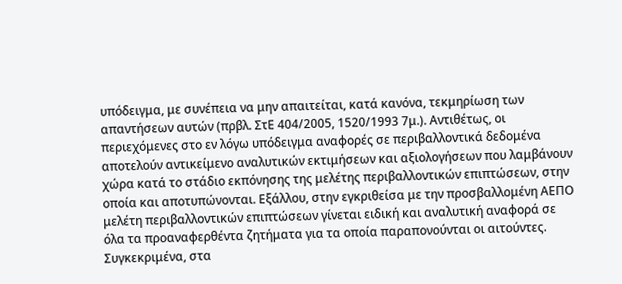υπόδειγμα, με συνέπεια να μην απαιτείται, κατά κανόνα, τεκμηρίωση των απαντήσεων αυτών (πρβλ. ΣτΕ 404/2005, 1520/1993 7μ.). Αντιθέτως, οι περιεχόμενες στο εν λόγω υπόδειγμα αναφορές σε περιβαλλοντικά δεδομένα αποτελούν αντικείμενο αναλυτικών εκτιμήσεων και αξιολογήσεων που λαμβάνουν χώρα κατά το στάδιο εκπόνησης της μελέτης περιβαλλοντικών επιπτώσεων, στην οποία και αποτυπώνονται. Εξάλλου, στην εγκριθείσα με την προσβαλλομένη ΑΕΠΟ μελέτη περιβαλλοντικών επιπτώσεων γίνεται ειδική και αναλυτική αναφορά σε όλα τα προαναφερθέντα ζητήματα για τα οποία παραπονούνται οι αιτούντες. Συγκεκριμένα, στα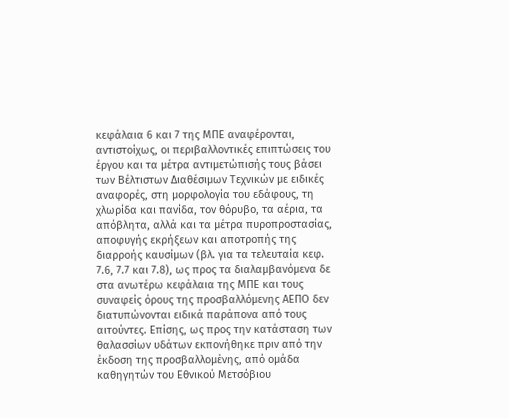κεφάλαια 6 και 7 της ΜΠΕ αναφέρονται, αντιστοίχως, οι περιβαλλοντικές επιπτώσεις του έργου και τα μέτρα αντιμετώπισής τους βάσει των Βέλτιστων Διαθέσιμων Τεχνικών με ειδικές αναφορές, στη μορφολογία του εδάφους, τη χλωρίδα και πανίδα, τον θόρυβο, τα αέρια, τα απόβλητα, αλλά και τα μέτρα πυροπροστασίας, αποφυγής εκρήξεων και αποτροπής της διαρροής καυσίμων (βλ. για τα τελευταία κεφ. 7.6, 7.7 και 7.8), ως προς τα διαλαμβανόμενα δε στα ανωτέρω κεφάλαια της ΜΠΕ και τους συναφείς όρους της προσβαλλόμενης ΑΕΠΟ δεν διατυπώνονται ειδικά παράπονα από τους αιτούντες. Επίσης, ως προς την κατάσταση των θαλασσίων υδάτων εκπονήθηκε πριν από την έκδοση της προσβαλλομένης, από ομάδα καθηγητών του Εθνικού Μετσόβιου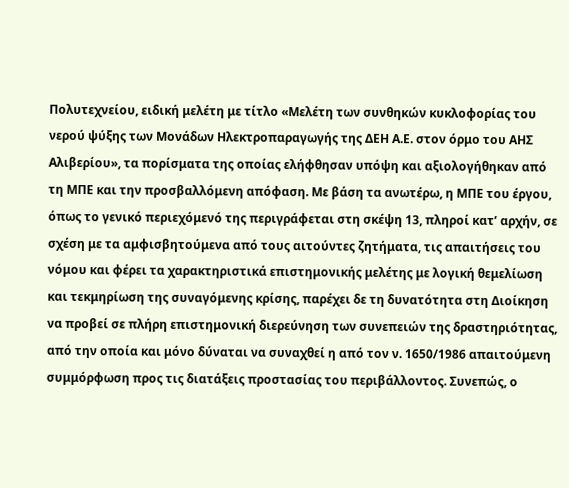Πολυτεχνείου, ειδική μελέτη με τίτλο «Μελέτη των συνθηκών κυκλοφορίας του νερού ψύξης των Μονάδων Ηλεκτροπαραγωγής της ΔΕΗ Α.Ε. στον όρμο του ΑΗΣ Αλιβερίου», τα πορίσματα της οποίας ελήφθησαν υπόψη και αξιολογήθηκαν από τη ΜΠΕ και την προσβαλλόμενη απόφαση. Με βάση τα ανωτέρω, η ΜΠΕ του έργου, όπως το γενικό περιεχόμενό της περιγράφεται στη σκέψη 13, πληροί κατ’ αρχήν, σε σχέση με τα αμφισβητούμενα από τους αιτούντες ζητήματα, τις απαιτήσεις του νόμου και φέρει τα χαρακτηριστικά επιστημονικής μελέτης με λογική θεμελίωση και τεκμηρίωση της συναγόμενης κρίσης, παρέχει δε τη δυνατότητα στη Διοίκηση να προβεί σε πλήρη επιστημονική διερεύνηση των συνεπειών της δραστηριότητας, από την οποία και μόνο δύναται να συναχθεί η από τον ν. 1650/1986 απαιτούμενη συμμόρφωση προς τις διατάξεις προστασίας του περιβάλλοντος. Συνεπώς, ο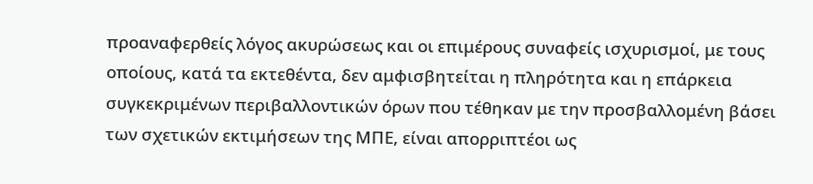προαναφερθείς λόγος ακυρώσεως και οι επιμέρους συναφείς ισχυρισμοί, με τους οποίους, κατά τα εκτεθέντα, δεν αμφισβητείται η πληρότητα και η επάρκεια συγκεκριμένων περιβαλλοντικών όρων που τέθηκαν με την προσβαλλομένη βάσει των σχετικών εκτιμήσεων της ΜΠΕ, είναι απορριπτέοι ως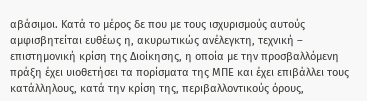αβάσιμοι. Κατά το μέρος δε που με τους ισχυρισμούς αυτούς αμφισβητείται ευθέως η, ακυρωτικώς ανέλεγκτη, τεχνική – επιστημονική κρίση της Διοίκησης, η οποία με την προσβαλλόμενη πράξη έχει υιοθετήσει τα πορίσματα της ΜΠΕ και έχει επιβάλλει τους κατάλληλους, κατά την κρίση της, περιβαλλοντικούς όρους,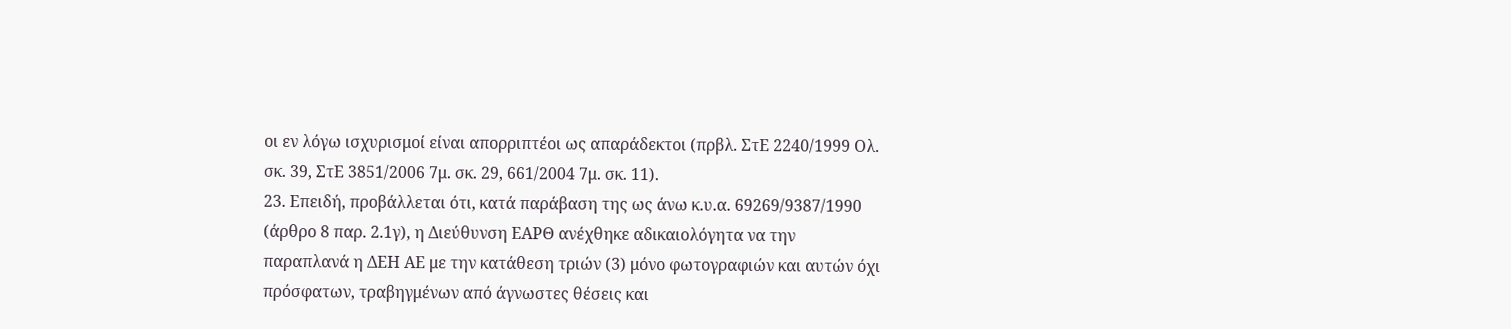οι εν λόγω ισχυρισμοί είναι απορριπτέοι ως απαράδεκτοι (πρβλ. ΣτΕ 2240/1999 Ολ. σκ. 39, ΣτΕ 3851/2006 7μ. σκ. 29, 661/2004 7μ. σκ. 11).
23. Επειδή, προβάλλεται ότι, κατά παράβαση της ως άνω κ.υ.α. 69269/9387/1990 (άρθρο 8 παρ. 2.1γ), η Διεύθυνση ΕΑΡΘ ανέχθηκε αδικαιολόγητα να την παραπλανά η ΔΕΗ ΑΕ με την κατάθεση τριών (3) μόνο φωτογραφιών και αυτών όχι πρόσφατων, τραβηγμένων από άγνωστες θέσεις και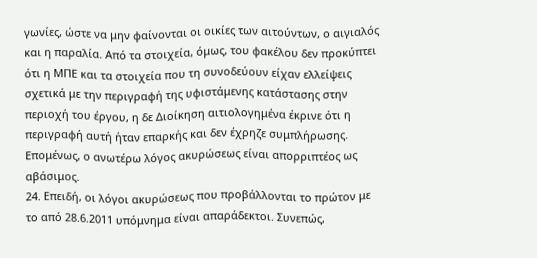γωνίες, ώστε να μην φαίνονται οι οικίες των αιτούντων, ο αιγιαλός και η παραλία. Από τα στοιχεία, όμως, του φακέλου δεν προκύπτει ότι η ΜΠΕ και τα στοιχεία που τη συνοδεύουν είχαν ελλείψεις σχετικά με την περιγραφή της υφιστάμενης κατάστασης στην περιοχή του έργου, η δε Διοίκηση αιτιολογημένα έκρινε ότι η περιγραφή αυτή ήταν επαρκής και δεν έχρηζε συμπλήρωσης. Επομένως, ο ανωτέρω λόγος ακυρώσεως είναι απορριπτέος ως αβάσιμος.
24. Επειδή, οι λόγοι ακυρώσεως που προβάλλονται το πρώτον με το από 28.6.2011 υπόμνημα είναι απαράδεκτοι. Συνεπώς,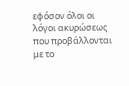εφόσον όλοι οι λόγοι ακυρώσεως που προβάλλονται με το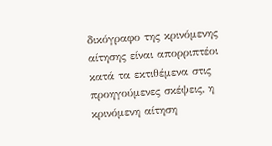δικόγραφο της κρινόμενης αίτησης είναι απορριπτέοι κατά τα εκτιθέμενα στις προηγούμενες σκέψεις, η κρινόμενη αίτηση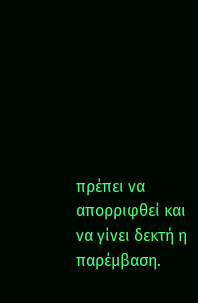πρέπει να απορριφθεί και να γίνει δεκτή η παρέμβαση.